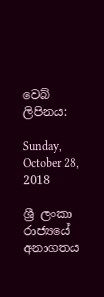වෙබ් ලිපිනය:

Sunday, October 28, 2018

ශ්‍රී ලංකා රාජ්‍යයේ අනාගතය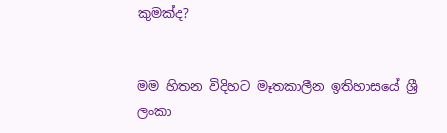කුමක්ද?


මම හිතන විදිහට මෑතකාලීන ඉතිහාසයේ ශ්‍රී ලංකා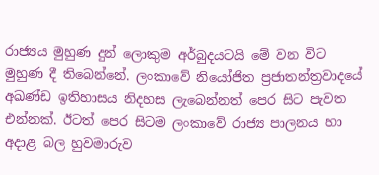රාජ්‍යය මුහුණ දුන් ලොකුම අර්බුදයටයි මේ වන විට මුහුණ දී තිබෙන්නේ. ලංකාවේ නියෝජිත ප්‍රජාතන්ත්‍රවාදයේ අඛණ්ඩ ඉතිහාසය නිදහස ලැබෙන්නත් පෙර සිට පැවත එන්නක්. ඊටත් පෙර සිටම ලංකාවේ රාජ්‍ය පාලනය හා අදාළ බල හුවමාරුව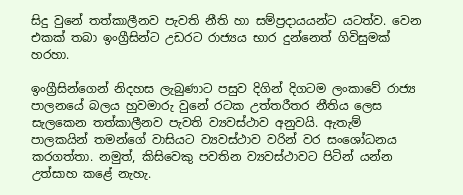සිදු වුනේ තත්කාලීනව පැවති නීති හා සම්ප්‍රදායයන්ට යටත්ව. වෙන එකක් තබා ඉංග්‍රීසින්ට උඩරට රාජ්‍යය භාර දුන්නෙත් ගිවිසුමක් හරහා.

ඉංග්‍රීසින්ගෙන් නිදහස ලැබුණාට පසුව දිගින් දිගටම ලංකාවේ රාජ්‍ය පාලනයේ බලය හුවමාරු වුනේ රටක උත්තරීතර නීතිය ලෙස සැලකෙන තත්කාලීනව පැවති ව්‍යවස්ථාව අනුවයි. ඇතැම් පාලකයින් තමන්ගේ වාසියට ව්‍යවස්ථාව වරින් වර සංශෝධනය කරගත්තා. නමුත්, කිසිවෙකු පවතින ව්‍යවස්ථාවට පිටින් යන්න උත්සාහ කළේ නැහැ.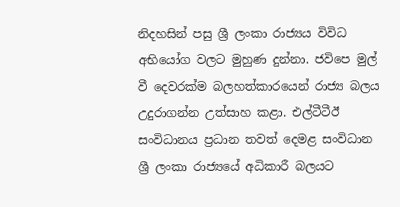නිදහසින් පසු ශ්‍රී ලංකා රාජ්‍යය විවිධ අභියෝග වලට මුහුණ දුන්නා. ජවිපෙ මුල් වී දෙවරක්ම බලහත්කාරයෙන් රාජ්‍ය බලය උදුරාගන්න උත්සාහ කළා. එල්ටීටීඊ සංවිධානය ප්‍රධාන තවත් දෙමළ සංවිධාන ශ්‍රී ලංකා රාජ්‍යයේ අධිකාරී බලයට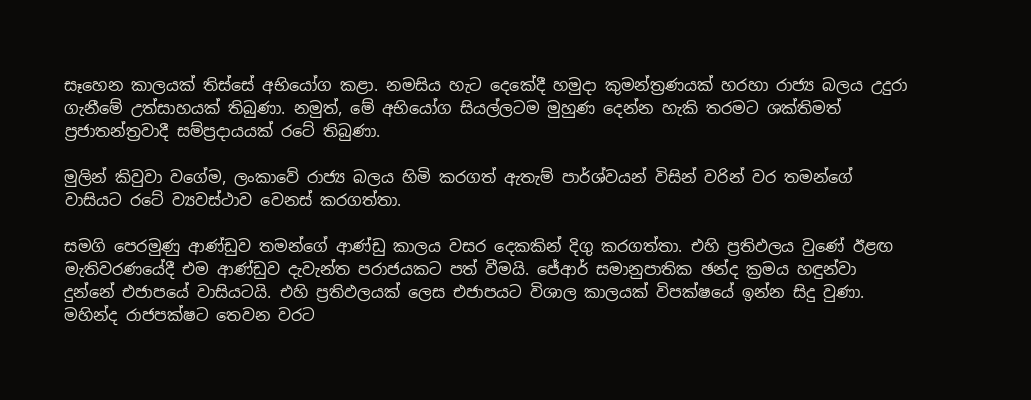සෑහෙන කාලයක් තිස්සේ අභියෝග කළා. නමසිය හැට දෙකේදී හමුදා කුමන්ත්‍රණයක් හරහා රාජ්‍ය බලය උදුරා ගැනීමේ උත්සාහයක් තිබුණා. නමුත්, මේ අභියෝග සියල්ලටම මුහුණ දෙන්න හැකි තරමට ශක්තිමත් ප්‍රජාතන්ත්‍රවාදී සම්ප්‍රදායයක් රටේ තිබුණා.

මුලින් කිවුවා වගේම, ලංකාවේ රාජ්‍ය බලය හිමි කරගත් ඇතැම් පාර්ශ්වයන් විසින් වරින් වර තමන්ගේ වාසියට රටේ ව්‍යවස්ථාව වෙනස් කරගත්තා.

සමගි පෙරමුණු ආණ්ඩුව තමන්ගේ ආණ්ඩු කාලය වසර දෙකකින් දිගු කරගත්තා. එහි ප්‍රතිඵලය වුණේ ඊළඟ මැතිවරණයේදී එම ආණ්ඩුව දැවැන්ත පරාජයකට පත් වීමයි. ජේආර් සමානුපාතික ඡන්ද ක්‍රමය හඳුන්වා දුන්නේ එජාපයේ වාසියටයි. එහි ප්‍රතිඵලයක් ලෙස එජාපයට විශාල කාලයක් විපක්ෂයේ ඉන්න සිදු වුණා. මහින්ද රාජපක්ෂට තෙවන වරට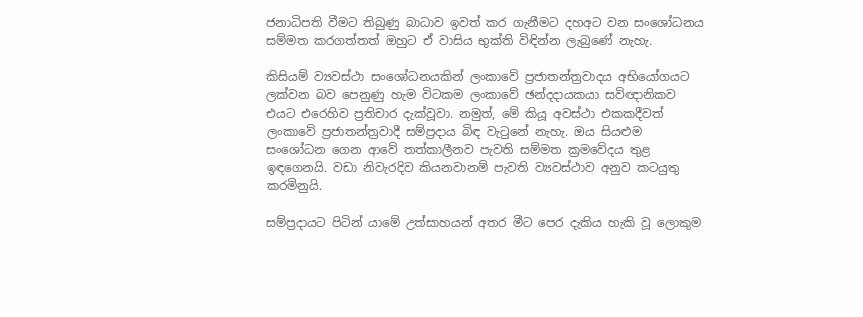ජනාධිපති වීමට තිබුණු බාධාව ඉවත් කර ගැනීමට දහඅට වන සංශෝධනය සම්මත කරගත්තත් ඔහුට ඒ වාසිය භුක්ති විඳින්න ලැබුණේ නැහැ.

කිසියම් ව්‍යවස්ථා සංශෝධනයකින් ලංකාවේ ප්‍රජාතන්ත්‍රවාදය අභියෝගයට ලක්වන බව පෙනුණු හැම විටකම ලංකාවේ ඡන්දදායකයා සවිඥානිකව එයට එරෙහිව ප්‍රතිචාර දැක්වූවා. නමුත්, මේ කියූ අවස්ථා එකකදීවත් ලංකාවේ ප්‍රජාතන්ත්‍රවාදී සම්ප්‍රදාය බිඳ වැටුනේ නැහැ. ඔය සියළුම සංශෝධන ගෙන ආවේ තත්කාලීනව පැවති සම්මත ක්‍රමවේදය තුළ ඉඳගෙනයි. වඩා නිවැරදිව කියනවානම් පැවති ව්‍යවස්ථාව අනුව කටයුතු කරමිනුයි.

සම්ප්‍රදායට පිටින් යාමේ උත්සාහයන් අතර මීට පෙර දැකිය හැකි වූ ලොකුම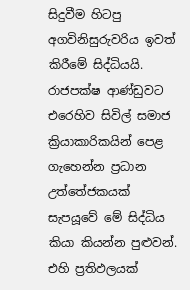සිදුවීම හිටපු අගවිනිසුරුවරිය ඉවත් කිරීමේ සිද්ධියයි. රාජපක්ෂ ආණ්ඩුවට එරෙහිව සිවිල් සමාජ ක්‍රියාකාරිකයින් පෙළ ගැහෙන්න ප්‍රධාන උත්තේජකයක් සැපයූවේ මේ සිද්ධිය කියා කියන්න පුළුවන්. එහි ප්‍රතිඵලයක්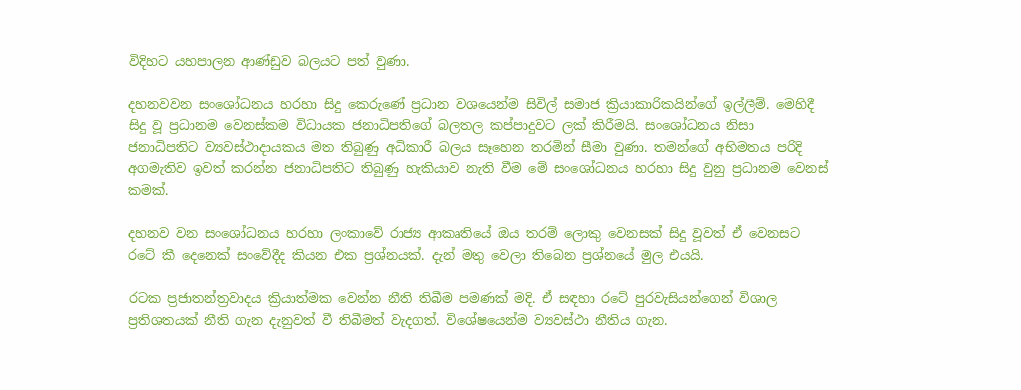විදිහට යහපාලන ආණ්ඩුව බලයට පත් වුණා.

දහනවවන සංශෝධනය හරහා සිදු කෙරුණේ ප්‍රධාන වශයෙන්ම සිවිල් සමාජ ක්‍රියාකාරිකයින්ගේ ඉල්ලීම්. මෙහිදී සිදු වූ ප්‍රධානම වෙනස්කම විධායක ජනාධිපතිගේ බලතල කප්පාදුවට ලක් කිරීමයි. සංශෝධනය නිසා ජනාධිපතිට ව්‍යවස්ථාදායකය මත තිබුණු අධිකාරී බලය සෑහෙන තරමින් සීමා වුණා. තමන්ගේ අභිමතය පරිදි අගමැතිව ඉවත් කරන්න ජනාධිපතිට තිබුණු හැකියාව නැති වීම මේ සංශෝධනය හරහා සිදු වුනු ප්‍රධානම වෙනස් කමක්.

දහනව වන සංශෝධනය හරහා ලංකාවේ රාජ්‍ය ආකෘතියේ ඔය තරම් ලොකු වෙනසක් සිදු වූවත් ඒ වෙනසට රටේ කී දෙනෙක් සංවේදීද කියන එක ප්‍රශ්නයක්. දැන් මතු වෙලා තිබෙන ප්‍රශ්නයේ මුල එයයි.

රටක ප්‍රජාතන්ත්‍රවාදය ක්‍රියාත්මක වෙන්න නීති තිබීම පමණක් මදි. ඒ සඳහා රටේ පුරවැසියන්ගෙන් විශාල ප්‍රතිශතයක් නීති ගැන දැනුවත් වී තිබීමත් වැදගත්. විශේෂයෙන්ම ව්‍යවස්ථා නීතිය ගැන.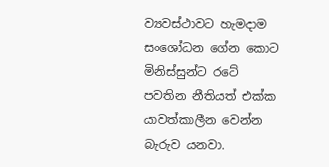ව්‍යවස්ථාවට හැමදාම සංශෝධන ගේන කොට මිනිස්සුන්ට රටේ පවතින නීතියත් එක්ක යාවත්කාලීන වෙන්න බැරුව යනවා.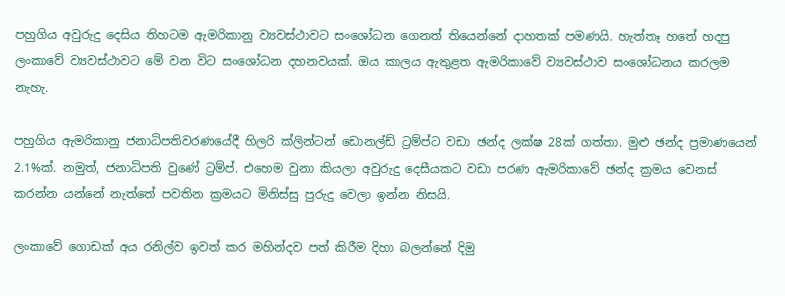පහුගිය අවුරුදු දෙසිය තිහටම ඇමරිකානු ව්‍යවස්ථාවට සංශෝධන ගෙනත් තියෙන්නේ දාහතක් පමණයි. හැත්තෑ හතේ හදපු ලංකාවේ ව්‍යවස්ථාවට මේ වන විට සංශෝධන දහනවයක්. ඔය කාලය ඇතුළත ඇමරිකාවේ ව්‍යවස්ථාව සංශෝධනය කරලම නැහැ.

පහුගිය ඇමරිකානු ජනාධිපතිවරණයේදී හිලරි ක්ලින්ටන් ඩොනල්ඩ් ට්‍රම්ප්ට වඩා ඡන්ද ලක්ෂ 28ක් ගත්තා. මුළු ඡන්ද ප්‍රමාණයෙන් 2.1%ක්. නමුත්, ජනාධිපති වුණේ ට්‍රම්ප්. එහෙම වුනා කියලා අවුරුදු දෙසීයකට වඩා පරණ ඇමරිකාවේ ඡන්ද ක්‍රමය වෙනස් කරන්න යන්නේ නැත්තේ පවතින ක්‍රමයට මිනිස්සු පුරුදු වෙලා ඉන්න නිසයි.

ලංකාවේ ගොඩක් අය රනිල්ව ඉවත් කර මහින්දව පත් කිරීම දිහා බලන්නේ දිමු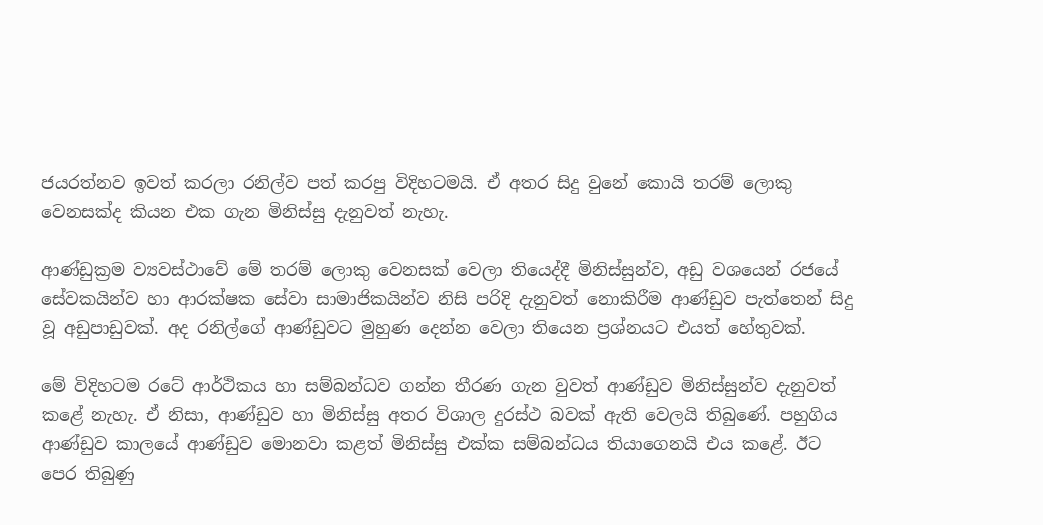ජයරත්නව ඉවත් කරලා රනිල්ව පත් කරපු විදිහටමයි. ඒ අතර සිදු වුනේ කොයි තරම් ලොකු වෙනසක්ද කියන එක ගැන මිනිස්සු දැනුවත් නැහැ.

ආණ්ඩුක්‍රම ව්‍යවස්ථාවේ මේ තරම් ලොකු වෙනසක් වෙලා තියෙද්දී මිනිස්සුන්ව, අඩු වශයෙන් රජයේ සේවකයින්ව හා ආරක්ෂක සේවා සාමාජිකයින්ව නිසි පරිදි දැනුවත් නොකිරීම ආණ්ඩුව පැත්තෙන් සිදු වූ අඩුපාඩුවක්. අද රනිල්ගේ ආණ්ඩුවට මුහුණ දෙන්න වෙලා තියෙන ප්‍රශ්නයට එයත් හේතුවක්.

මේ විදිහටම රටේ ආර්ථිකය හා සම්බන්ධව ගන්න තීරණ ගැන වුවත් ආණ්ඩුව මිනිස්සුන්ව දැනුවත් කළේ නැහැ. ඒ නිසා, ආණ්ඩුව හා මිනිස්සු අතර විශාල දුරස්ථ බවක් ඇති වෙලයි තිබුණේ. පහුගිය ආණ්ඩුව කාලයේ ආණ්ඩුව මොනවා කළත් මිනිස්සු එක්ක සම්බන්ධය තියාගෙනයි එය කළේ. ඊට පෙර තිබුණු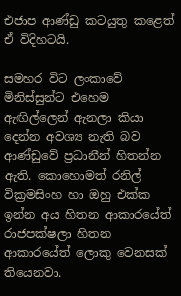එජාප ආණ්ඩු කටයුතු කළෙත් ඒ විදිහටයි.

සමහර විට ලංකාවේ මිනිස්සුන්ට එහෙම ඇඟිල්ලෙන් ඇනලා කියා දෙන්න අවශ්‍ය නැති බව ආණ්ඩුවේ ප්‍රධානීන් හිතන්න ඇති. කොහොමත් රනිල් වික්‍රමසිංහ හා ඔහු එක්ක ඉන්න අය හිතන ආකාරයේත් රාජපක්ෂලා හිතන ආකාරයේත් ලොකු වෙනසක් තියෙනවා.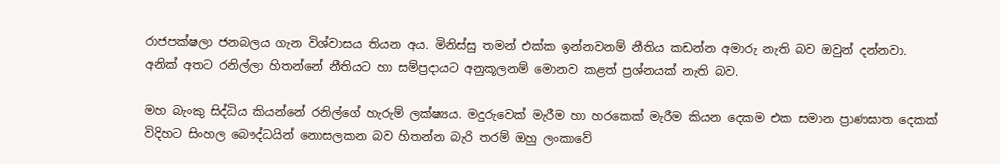රාජපක්ෂලා ජනබලය ගැන විශ්වාසය තියන අය. මිනිස්සු තමන් එක්ක ඉන්නවනම් නීතිය කඩන්න අමාරු නැති බව ඔවුන් දන්නවා. අනික් අතට රනිල්ලා හිතන්නේ නීතියට හා සම්ප්‍රදායට අනුකූලනම් මොනව කළත් ප්‍රශ්නයක් නැති බව.

මහ බැංකු සිද්ධිය කියන්නේ රනිල්ගේ හැරුම් ලක්ෂ්‍යය. මදුරුවෙක් මැරීම හා හරකෙක් මැරීම කියන දෙකම එක සමාන ප්‍රාණඝාත දෙකක් විදිහට සිංහල බෞද්ධයින් නොසලකන බව හිතන්න බැරි තරම් ඔහු ලංකාවේ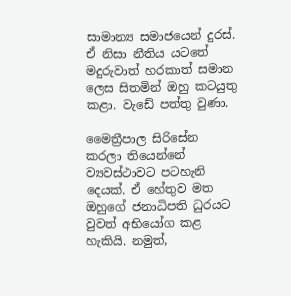සාමාන්‍ය සමාජයෙන් දුරස්. ඒ නිසා නීතිය යටතේ මදුරුවාත් හරකාත් සමාන ලෙස සිතමින් ඔහු කටයුතු කළා. වැඩේ පත්තු වුණා.

මෛත්‍රීපාල සිරිසේන කරලා තියෙන්නේ ව්‍යවස්ථාවට පටහැනි දෙයක්. ඒ හේතුව මත ඔහුගේ ජනාධිපති ධුරයට වුවත් අභියෝග කළ හැකියි. නමුත්,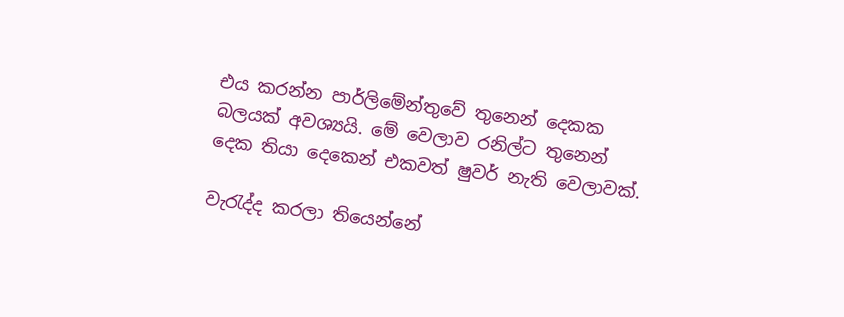එය කරන්න පාර්ලිමේන්තුවේ තුනෙන් දෙකක බලයක් අවශ්‍යයි. මේ වෙලාව රනිල්ට තුනෙන් දෙක තියා දෙකෙන් එකවත් ෂුවර් නැති වෙලාවක්.

වැරැද්ද කරලා තියෙන්නේ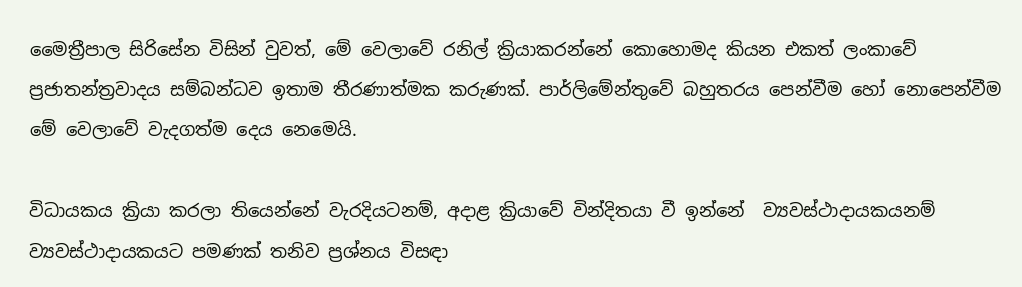මෛත්‍රීපාල සිරිසේන විසින් වුවත්, මේ වෙලාවේ රනිල් ක්‍රියාකරන්නේ කොහොමද කියන එකත් ලංකාවේ ප්‍රජාතන්ත්‍රවාදය සම්බන්ධව ඉතාම තීරණාත්මක කරුණක්. පාර්ලිමේන්තුවේ බහුතරය පෙන්වීම හෝ නොපෙන්වීම මේ වෙලාවේ වැදගත්ම දෙය නෙමෙයි.

විධායකය ක්‍රියා කරලා තියෙන්නේ වැරදියටනම්, අදාළ ක්‍රියාවේ වින්දිතයා වී ඉන්නේ  ව්‍යවස්ථාදායකයනම් ව්‍යවස්ථාදායකයට පමණක් තනිව ප්‍රශ්නය විසඳා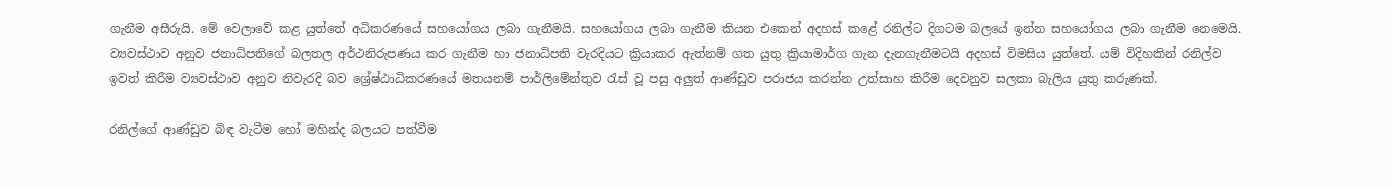ගැනීම අසීරුයි. මේ වෙලාවේ කළ යුත්තේ අධිකරණයේ සහයෝගය ලබා ගැනීමයි. සහයෝගය ලබා ගැනීම කියන එකෙන් අදහස් කළේ රනිල්ට දිගටම බලයේ ඉන්න සහයෝගය ලබා ගැනීම නෙමෙයි. ව්‍යවස්ථාව අනුව ජනාධිපතිගේ බලතල අර්ථනිරුපණය කර ගැනීම හා ජනාධිපති වැරදියට ක්‍රියාකර ඇත්නම් ගත යුතු ක්‍රියාමාර්ග ගැන දැනගැනීමටයි අදහස් විමසිය යුත්තේ. යම් විදිහකින් රනිල්ව ඉවත් කිරීම ව්‍යවස්ථාව අනුව නිවැරදි බව ශ්‍රේෂ්ඨාධිකරණයේ මතයනම් පාර්ලිමේන්තුව රැස් වූ පසු අලුත් ආණ්ඩුව පරාජය කරන්න උත්සාහ කිරීම දෙවනුව සලකා බැලිය යුතු කරුණක්.

රනිල්ගේ ආණ්ඩුව බිඳ වැටීම හෝ මහින්ද බලයට පත්වීම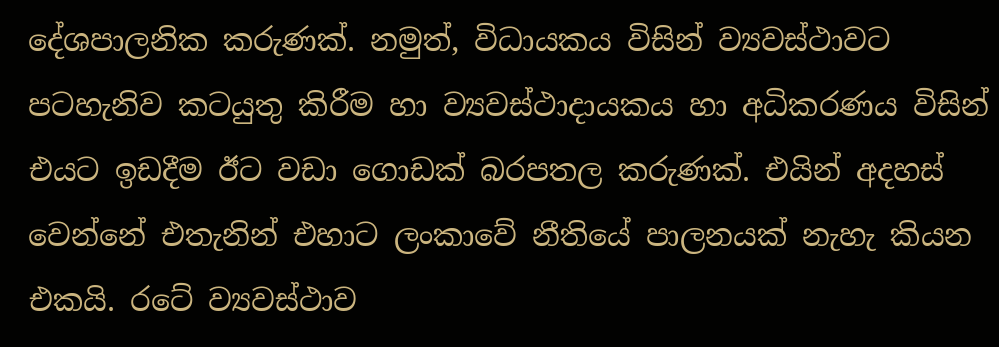දේශපාලනික කරුණක්. නමුත්, විධායකය විසින් ව්‍යවස්ථාවට පටහැනිව කටයුතු කිරීම හා ව්‍යවස්ථාදායකය හා අධිකරණය විසින් එයට ඉඩදීම ඊට වඩා ගොඩක් බරපතල කරුණක්. එයින් අදහස් වෙන්නේ එතැනින් එහාට ලංකාවේ නීතියේ පාලනයක් නැහැ කියන එකයි. රටේ ව්‍යවස්ථාව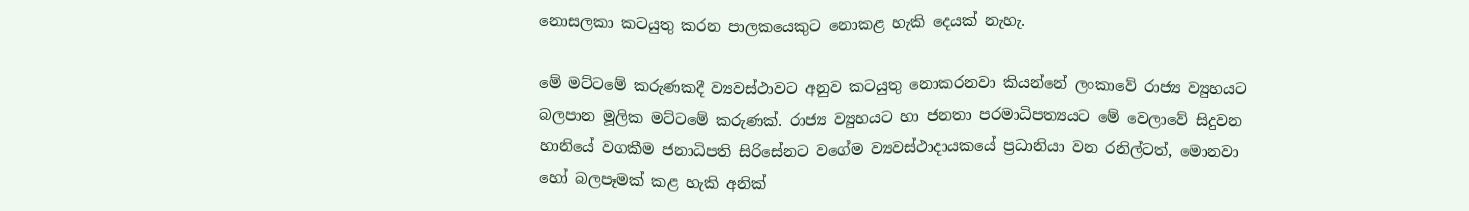නොසලකා කටයුතු කරන පාලකයෙකුට නොකළ හැකි දෙයක් නැහැ.

මේ මට්ටමේ කරුණකදී ව්‍යවස්ථාවට අනුව කටයුතු නොකරනවා කියන්නේ ලංකාවේ රාජ්‍ය ව්‍යුහයට බලපාන මූලික මට්ටමේ කරුණක්. රාජ්‍ය ව්‍යුහයට හා ජනතා පරමාධිපත්‍යයට මේ වෙලාවේ සිදුවන හානියේ වගකීම ජනාධිපති සිරිසේනට වගේම ව්‍යවස්ථාදායකයේ ප්‍රධානියා වන රනිල්ටත්, මොනවා හෝ බලපෑමක් කළ හැකි අනික්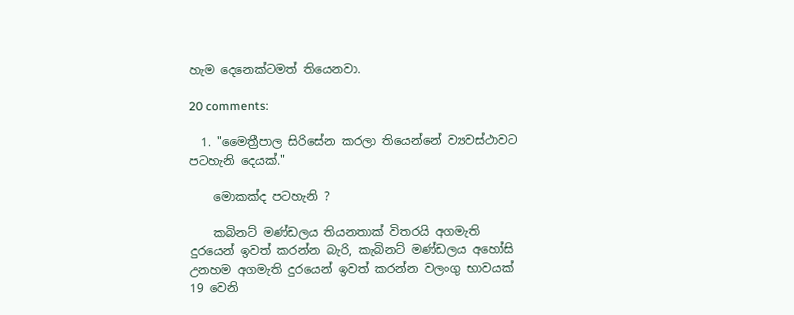හැම දෙනෙක්ටමත් තියෙනවා.

20 comments:

  1. "මෛත්‍රීපාල සිරිසේන කරලා තියෙන්නේ ව්‍යවස්ථාවට පටහැනි දෙයක්."

    මොකක්ද පටහැනි ?

    කබිනට් මණ්ඩලය තියනතාක් විතරයි අගමැති දුරයෙන් ඉවත් කරන්න බැරි, කැබිනට් මණ්ඩලය අහෝසි උනහම අගමැති දුරයෙන් ඉවත් කරන්න වලංගු භාවයක් 19 වෙනි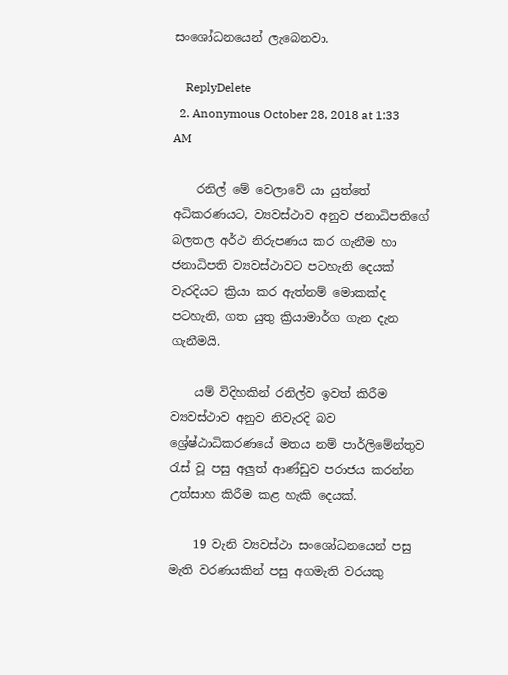සංශෝධනයෙන් ලැබෙනවා.

    ReplyDelete
  2. Anonymous October 28, 2018 at 1:33 AM

    රනිල් මේ වෙලාවේ යා යුත්තේ අධිකරණයට, ව්‍යවස්ථාව අනුව ජනාධිපතිගේ බලතල අර්ථ නිරුපණය කර ගැනීම හා ජනාධිපති ව්‍යවස්ථාවට පටහැනි දෙයක් වැරදියට ක්‍රියා කර ඇත්නම් මොකක්ද පටහැනි, ගත යුතු ක්‍රියාමාර්ග ගැන දැන ගැනීමයි.

    යම් විදිහකින් රනිල්ව ඉවත් කිරීම ව්‍යවස්ථාව අනුව නිවැරදි බව ශ්‍රේෂ්ඨාධිකරණයේ මතය නම් පාර්ලිමේන්තුව රැස් වූ පසු අලුත් ආණ්ඩුව පරාජය කරන්න උත්සාහ කිරීම කළ හැකි දෙයක්.

    19 වැනි ව්‍යවස්ථා සංශෝධනයෙන් පසු මැති වරණයකින් පසු අගමැති වරයකු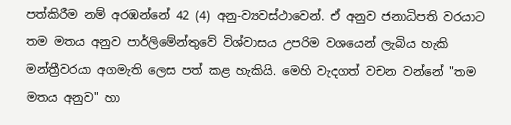පත්කිරීම නම් අරඹන්නේ 42 (4) අනු-ව්‍යවස්ථාවෙන්. ඒ අනුව ජනාධිපති වරයාට තම මතය අනුව පාර්ලිමේන්තුවේ විශ්වාසය උපරිම වශයෙන් ලැබිය හැකි මන්ත්‍රීවරයා අගමැති ලෙස පත් කළ හැකියි. මෙහි වැදගත් වචන වන්නේ "තම මතය අනුව" හා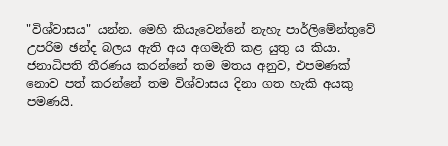"විශ්වාසය" යන්න. මෙහි කියැවෙන්නේ නැහැ පාර්ලිමේන්තුවේ උපරිම ඡන්ද බලය ඇති අය අගමැති කළ යුතු ය කියා. ජනාධිපති තීරණය කරන්නේ තම මතය අනුව, එපමණක් නොව පත් කරන්නේ තම විශ්වාසය දිනා ගත හැකි අයකු පමණයි.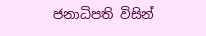ජනාධිපති විසින්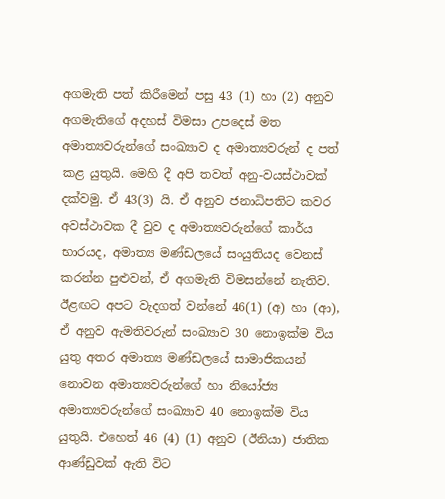අගමැති පත් කිරීමෙන් පසු 43 (1) හා (2) අනුව අගමැතිගේ අදහස් විමසා උපදෙස් මත අමාත්‍යවරුන්ගේ සංඛ්‍යාව ද අමාත්‍යවරුන් ද පත් කළ යුතුයි. මෙහි දී අපි තවත් අනු-වයස්ථාවක් දක්වමු. ඒ 43(3) යි. ඒ අනුව ජනාධිපතිට කවර අවස්ථාවක දී වුව ද අමාත්‍යවරුන්ගේ කාර්ය භාරයද, අමාත්‍ය මණ්ඩලයේ සංයුතියද වෙනස් කරන්න පුළුවන්, ඒ අගමැති විමසන්නේ නැතිව. ඊළඟට අපට වැදගත් වන්නේ 46(1) (අ) හා (ආ), ඒ අනුව ඇමතිවරුන් සංඛ්‍යාව 30 නොඉක්ම විය යුතු අතර අමාත්‍ය මණ්ඩලයේ සාමාජිකයන් නොවන අමාත්‍යවරුන්ගේ හා නියෝජ්‍ය අමාත්‍යවරුන්ගේ සංඛ්‍යාව 40 නොඉක්ම විය යුතුයි. එහෙත් 46 (4) (1) අනුව (ඊනියා) ජාතික ආණ්ඩුවක් ඇති විට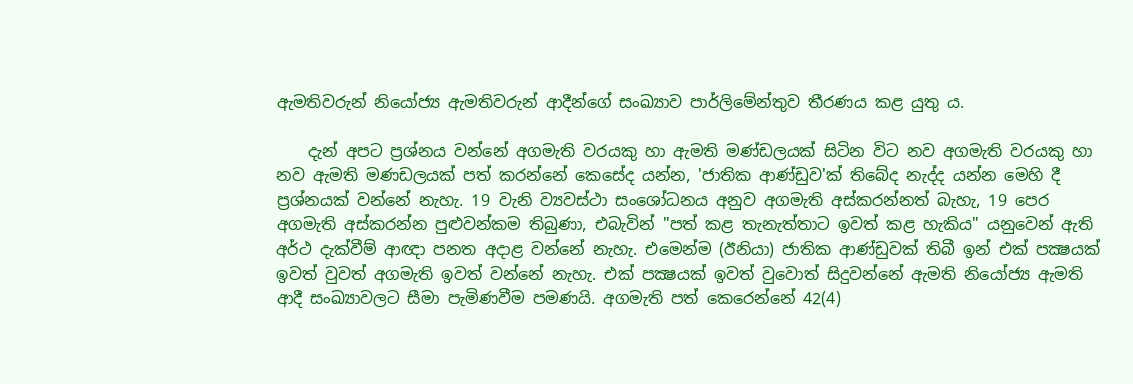ඇමතිවරුන් නියෝජ්‍ය ඇමතිවරුන් ආදීන්ගේ සංඛ්‍යාව පාර්ලිමේන්තුව තීරණය කළ යුතු ය.

    දැන් අපට ප්‍රශ්නය වන්නේ අගමැති වරයකු හා ඇමති මණ්ඩලයක් සිටින විට නව අගමැති වරයකු හා නව ඇමති මණඩලයක් පත් කරන්නේ කෙසේද යන්න, 'ජාතික ආණ්ඩුව'ක් තිබේද නැද්ද යන්න මෙහි දී ප්‍රශ්නයක් වන්නේ නැහැ. 19 වැනි ව්‍යවස්ථා සංශෝධනය අනුව අගමැති අස්කරන්නත් බැහැ, 19 පෙර අගමැති අස්කරන්න පුළුවන්කම තිබුණා, එබැවින් "පත් කළ තැනැත්තාට ඉවත් කළ හැකිය" යනුවෙන් ඇති අර්ථ දැක්වීම් ආඥා පනත අදාළ වන්නේ නැහැ. එමෙන්ම (ඊනියා) ජාතික ආණ්ඩුවක් තිබී ඉන් එක් පක්‍ෂයක් ඉවත් වුවත් අගමැති ඉවත් වන්නේ නැහැ. එක් පක්‍ෂයක් ඉවත් වුවොත් සිදුවන්නේ ඇමති නියෝජ්‍ය ඇමති ආදී සංඛ්‍යාවලට සීමා පැමිණවීම පමණයි. අගමැති පත් කෙරෙන්නේ 42(4)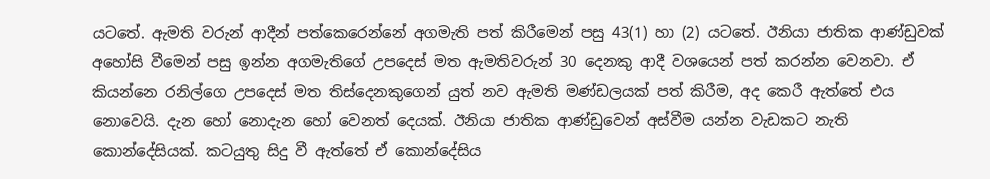යටතේ. ඇමති වරුන් ආදීන් පත්කෙරෙන්නේ අගමැති පත් කිරීමෙන් පසු 43(1) හා (2) යටතේ. ඊනියා ජාතික ආණ්ඩුවක් අහෝසි වීමෙන් පසු ඉන්න අගමැතිගේ උපදෙස් මත ඇමතිවරුන් 30 දෙනකු ආදී වශයෙන් පත් කරන්න වෙනවා. ඒ කියන්නෙ රනිල්ගෙ උපදෙස් මත තිස්දෙනකුගෙන් යුත් නව ඇමති මණ්ඩලයක් පත් කිරීම, අද කෙරී ඇත්තේ එය නොවෙයි. දැන හෝ නොදැන හෝ වෙනත් දෙයක්. ඊනියා ජාතික ආණ්ඩුවෙන් අස්වීම යන්න වැඩකට නැති කොන්දේසියක්. කටයුතු සිදු වී ඇත්තේ ඒ කොන්දේසිය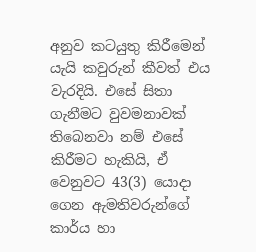අනුව කටයුතු කිරීමෙන් යැයි කවුරුන් කීවත් එය වැරදියි. එසේ සිතා ගැනීමට වුවමනාවක් තිබෙනවා නම් එසේ කිරීමට හැකියි, ඒ වෙනුවට 43(3) යොදා ගෙන ඇමතිවරුන්ගේ කාර්ය හා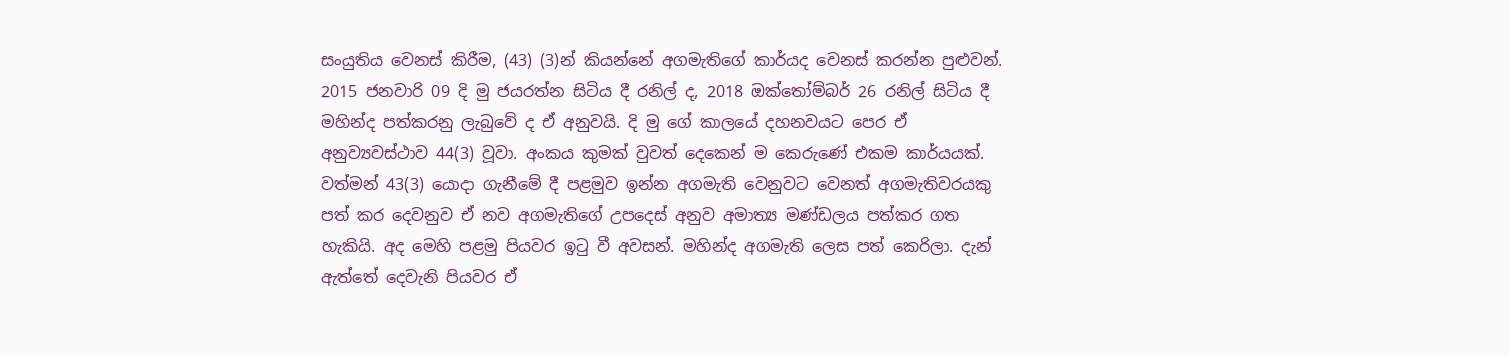සංයුතිය වෙනස් කිරීම, (43) (3)න් කියන්නේ අගමැතිගේ කාර්යද වෙනස් කරන්න පුළුවන්. 2015 ජනවාරි 09 දි මු ජයරත්න සිටිය දී රනිල් ද, 2018 ඔක්තෝම්බර් 26 රනිල් සිටිය දී මහින්ද පත්කරනු ලැබුවේ ද ඒ අනුවයි. දි මු ගේ කාලයේ දහනවයට පෙර ඒ අනුව්‍යවස්ථාව 44(3) වූවා. අංකය කුමක් වුවත් දෙකෙන් ම කෙරුණේ එකම කාර්යයක්. වත්මන් 43(3) යොදා ගැනීමේ දී පළමුව ඉන්න අගමැති වෙනුවට වෙනත් අගමැතිවරයකු පත් කර දෙවනුව ඒ නව අගමැතිගේ උපදෙස් අනුව අමාත්‍ය මණ්ඩලය පත්කර ගත හැකියි. අද මෙහි පළමු පියවර ඉටු වී අවසන්. මහින්ද අගමැති ලෙස පත් කෙරිලා. දැන් ඇත්තේ දෙවැනි පියවර ඒ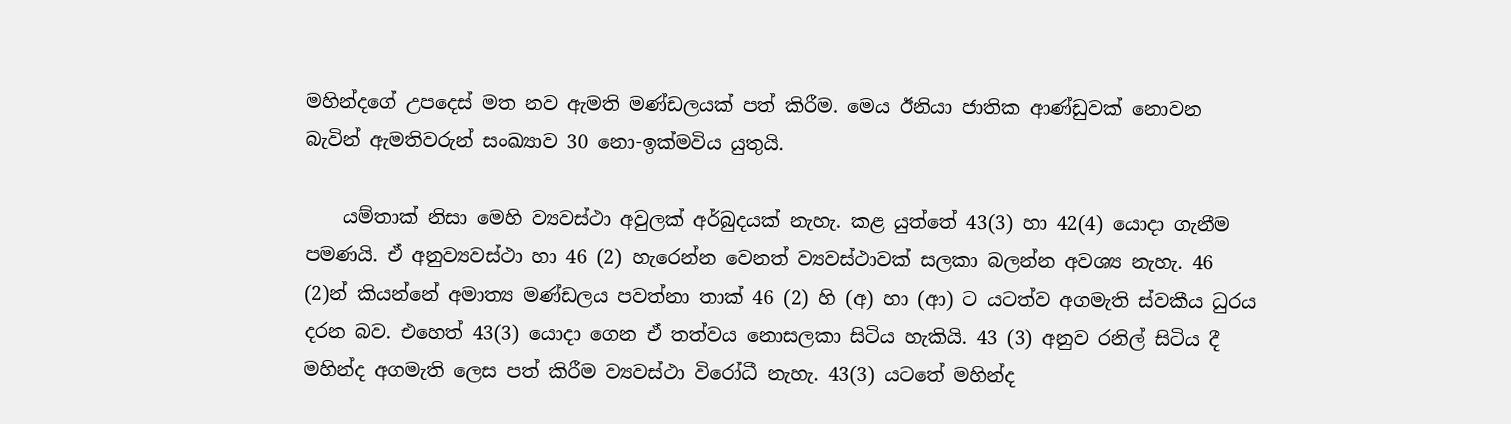මහින්දගේ උපදෙස් මත නව ඇමති මණ්ඩලයක් පත් කිරීම. මෙය ඊනියා ජාතික ආණ්ඩුවක් නොවන බැවින් ඇමතිවරුන් සංඛ්‍යාව 30 නො-ඉක්මවිය යුතුයි.

    යම්තාක් නිසා මෙහි ව්‍යවස්ථා අවුලක් අර්බුදයක් නැහැ. කළ යුත්තේ 43(3) හා 42(4) යොදා ගැනීම පමණයි. ඒ අනුව්‍යවස්ථා හා 46 (2) හැරෙන්න වෙනත් ව්‍යවස්ථාවක් සලකා බලන්න අවශ්‍ය නැහැ. 46 (2)න් කියන්නේ අමාත්‍ය මණ්ඩලය පවත්නා තාක් 46 (2) හි (අ) හා (ආ) ට යටත්ව අගමැති ස්වකීය ධුරය දරන බව. එහෙත් 43(3) යොදා ගෙන ඒ තත්වය නොසලකා සිටිය හැකියි. 43 (3) අනුව රනිල් සිටිය දී මහින්ද අගමැති ලෙස පත් කිරීම ව්‍යවස්ථා විරෝධී නැහැ. 43(3) යටතේ මහින්ද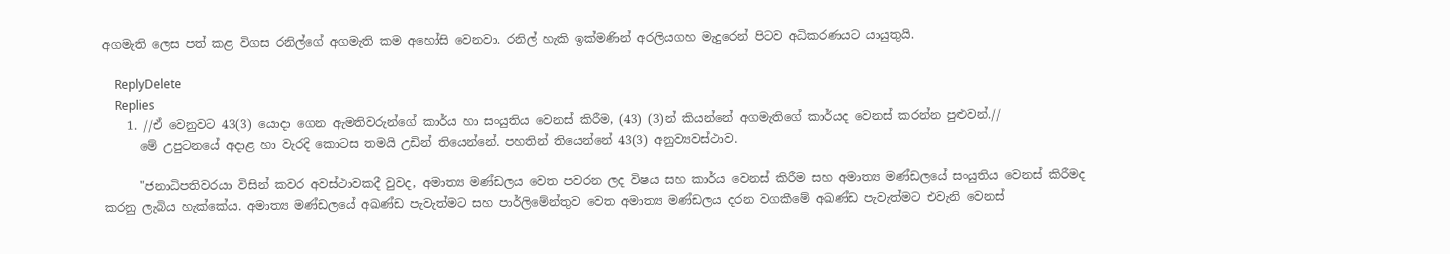අගමැති ලෙස පත් කළ විගස රනිල්ගේ අගමැති කම අහෝසි වෙනවා. රනිල් හැකි ඉක්මණින් අරලියගහ මැදුරෙන් පිටව අධිකරණයට යායුතුයි.

    ReplyDelete
    Replies
    1. //ඒ වෙනුවට 43(3) යොදා ගෙන ඇමතිවරුන්ගේ කාර්ය හා සංයුතිය වෙනස් කිරීම, (43) (3)න් කියන්නේ අගමැතිගේ කාර්යද වෙනස් කරන්න පුළුවන්.//
      මේ උපුටනයේ අදාළ හා වැරදි කොටස තමයි උඩින් තියෙන්නේ. පහතින් තියෙන්නේ 43(3) අනුව්‍යවස්ථාව.

      "ජනාධිපතිවරයා විසින් කවර අවස්ථාවකදී වුවද, අමාත්‍ය මණ්ඩලය වෙත පවරන ලද විෂය සහ කාර්ය වෙනස් කිරීම සහ අමාත්‍ය මණ්ඩලයේ සංයුතිය වෙනස් කිරීමද කරනු ලැබිය හැක්කේය. අමාත්‍ය මණ්ඩලයේ අඛණ්ඩ පැවැත්මට සහ පාර්ලිමේන්තුව වෙත අමාත්‍ය මණ්ඩලය දරන වගකීමේ අඛණ්ඩ පැවැත්මට එවැනි වෙනස්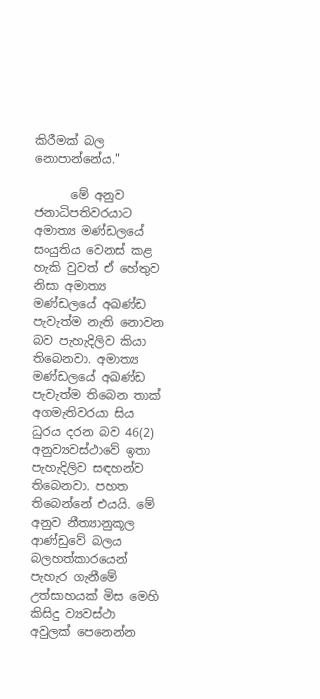කිරීමක් බල නොපාන්නේය."

      මේ අනුව ජනාධිපතිවරයාට අමාත්‍ය මණ්ඩලයේ සංයුතිය වෙනස් කළ හැකි වුවත් ඒ හේතුව නිසා අමාත්‍ය මණ්ඩලයේ අඛණ්ඩ පැවැත්ම නැති නොවන බව පැහැදිලිව කියා තිබෙනවා. අමාත්‍ය මණ්ඩලයේ අඛණ්ඩ පැවැත්ම තිබෙන තාක් අගමැතිවරයා සිය ධුරය දරන බව 46(2) අනුව්‍යවස්ථාවේ ඉතා පැහැදිලිව සඳහන්ව තිබෙනවා. පහත තිබෙන්නේ එයයි. මේ අනුව නීත්‍යානුකූල ආණ්ඩුවේ බලය බලහත්කාරයෙන් පැහැර ගැනීමේ උත්සාහයක් මිස මෙහි කිසිදු ව්‍යවස්ථා අවුලක් පෙනෙන්න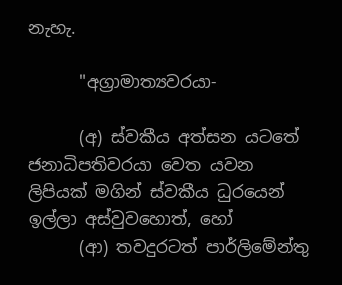නැහැ.

      "අග්‍රාමාත්‍යවරයා-

      (අ) ස්වකීය අත්සන යටතේ ජනාධිපතිවරයා වෙත යවන ලිපියක් මගින් ස්වකීය ධුරයෙන් ඉල්ලා අස්වුවහොත්, හෝ
      (ආ) තවදුරටත් පාර්ලිමේන්තු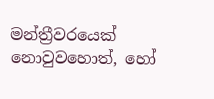මන්ත්‍රීවරයෙක් නොවුවහොත්, හෝ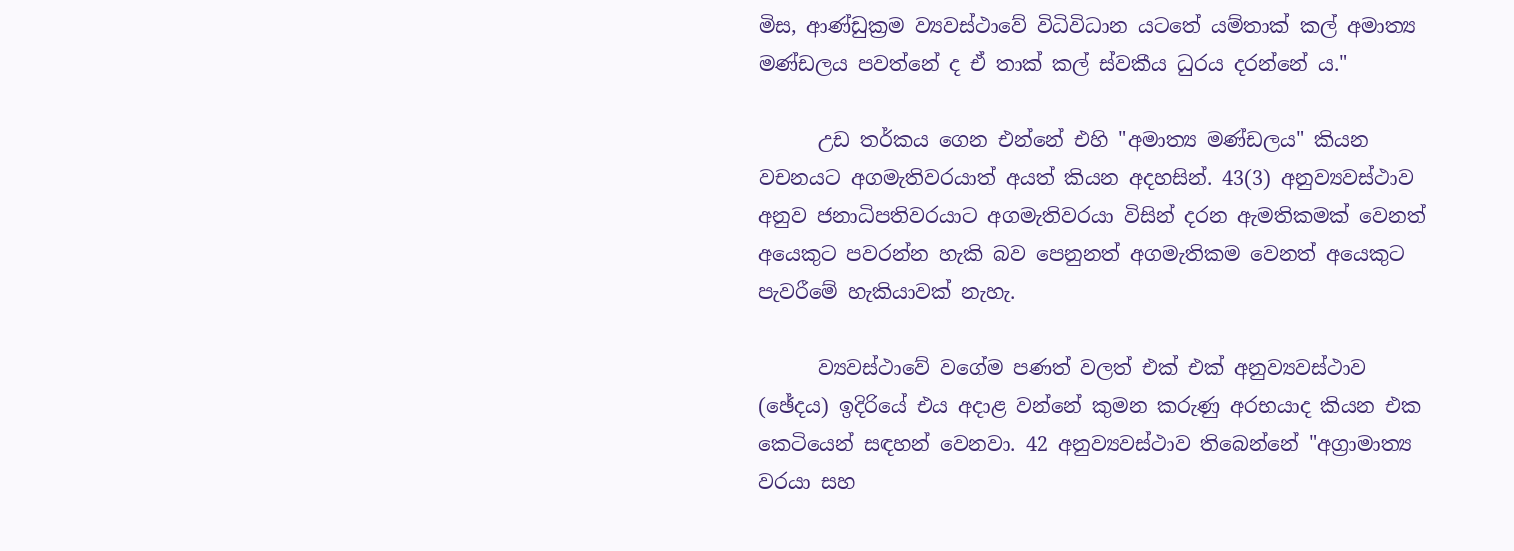මිස, ආණ්ඩුක්‍රම ව්‍යවස්ථාවේ විධිවිධාන යටතේ යම්තාක් කල් අමාත්‍ය මණ්ඩලය පවත්නේ ද ඒ තාක් කල් ස්වකීය ධුරය දරන්නේ ය."

      උඩ තර්කය ගෙන එන්නේ එහි "අමාත්‍ය මණ්ඩලය" කියන වචනයට අගමැතිවරයාත් අයත් කියන අදහසින්. 43(3) අනුව්‍යවස්ථාව අනුව ජනාධිපතිවරයාට අගමැතිවරයා විසින් දරන ඇමතිකමක් වෙනත් අයෙකුට පවරන්න හැකි බව පෙනුනත් අගමැතිකම වෙනත් අයෙකුට පැවරීමේ හැකියාවක් නැහැ.

      ව්‍යවස්ථාවේ වගේම පණත් වලත් එක් එක් අනුව්‍යවස්ථාව (ඡේදය) ඉදිරියේ එය අදාළ වන්නේ කුමන කරුණු අරභයාද කියන එක කෙටියෙන් සඳහන් වෙනවා. 42 අනුව්‍යවස්ථාව තිබෙන්නේ "අග්‍රාමාත්‍ය වරයා සහ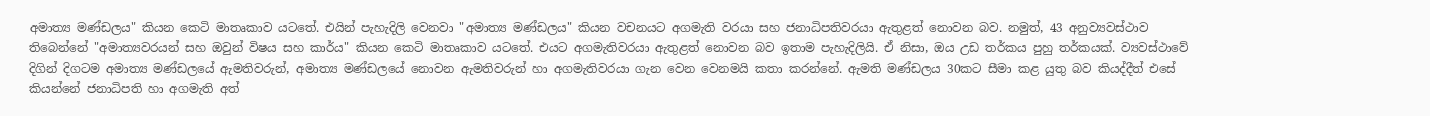අමාත්‍ය මණ්ඩලය" කියන කෙටි මාතෘකාව යටතේ. එයින් පැහැදිලි වෙනවා "අමාත්‍ය මණ්ඩලය" කියන වචනයට අගමැති වරයා සහ ජනාධිපතිවරයා ඇතුළත් නොවන බව. නමුත්, 43 අනුව්‍යවස්ථාව තිබෙන්නේ "අමාත්‍යවරයන් සහ ඔවුන් විෂය සහ කාර්ය" කියන කෙටි මාතෘකාව යටතේ. එයට අගමැතිවරයා ඇතුළත් නොවන බව ඉතාම පැහැදිලියි. ඒ නිසා, ඔය උඩ තර්කය පුහු තර්කයක්. ව්‍යවස්ථාවේ දිගින් දිගටම අමාත්‍ය මණ්ඩලයේ ඇමතිවරුන්, අමාත්‍ය මණ්ඩලයේ නොවන ඇමතිවරුන් හා අගමැතිවරයා ගැන වෙන වෙනමයි කතා කරන්නේ. ඇමති මණ්ඩලය 30කට සීමා කළ යුතු බව කියද්දීත් එසේ කියන්නේ ජනාධිපති හා අගමැති අත්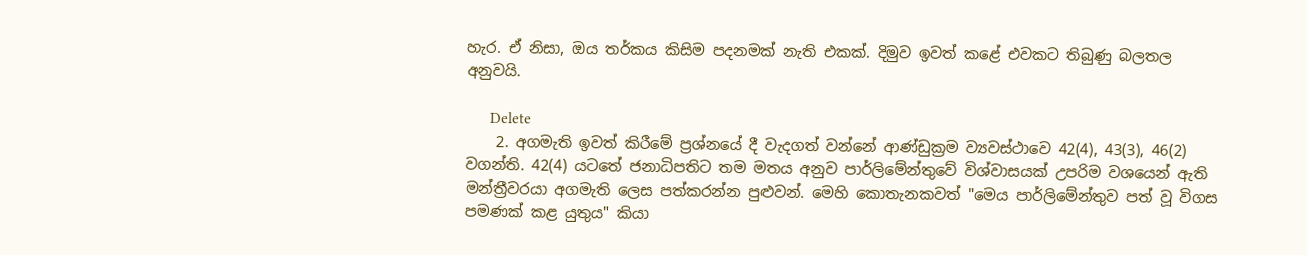හැර. ඒ නිසා, ඔය තර්කය කිසිම පදනමක් නැති එකක්. දිමුව ඉවත් කළේ එවකට තිබුණු බලතල අනුවයි.

      Delete
    2. අගමැති ඉවත් කිරීමේ ප්‍රශ්නයේ දී වැදගත් වන්නේ ආණ්ඩුක්‍රම ව්‍යවස්ථාවෙ 42(4), 43(3), 46(2) වගන්ති. 42(4) යටතේ ජනාධිපතිට තම මතය අනුව පාර්ලිමේන්තුවේ විශ්වාසයක් උපරිම වශයෙන් ඇති මන්ත්‍රීවරයා අගමැති ලෙස පත්කරන්න පුළුවන්. මෙහි කොතැනකවත් "මෙය පාර්ලිමේන්තුව පත් වූ විගස පමණක් කළ යුතුය" කියා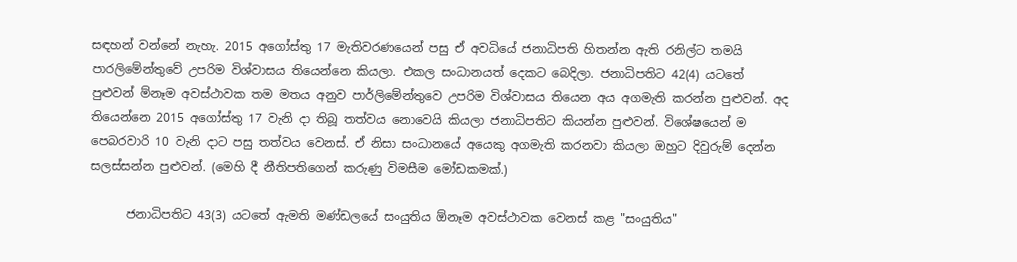සඳහන් වන්නේ නැහැ. 2015 අගෝස්තු 17 මැතිවරණයෙන් පසු ඒ අවධියේ ජනාධිපති හිතන්න ඇති රනිල්ට තමයි පාරලිමේන්තුවේ උපරිම විශ්වාසය තියෙන්නෙ කියලා. එකල සංධානයත් දෙකට බෙදිලා. ජනාධිපතිට 42(4) යටතේ පුළුවන් ම්නෑම අවස්ථාවක තම මතය අනුව පාර්ලිමේන්තුවෙ උපරිම විශ්වාසය තියෙන අය අගමැති කරන්න පුළුවන්. අද තියෙන්නෙ 2015 අගෝස්තු 17 වැනි දා තිබූ තත්වය නොවෙයි කියලා ජනාධිපතිට කියන්න පුළුවන්. විශේෂයෙන් ම පෙබරවාරි 10 වැනි දාට පසු තත්වය වෙනස්. ඒ නිසා සංධානයේ අයෙකු අගමැති කරනවා කියලා ඔහුට දිවුරුම් දෙන්න සලස්සන්න පුළුවන්. (මෙහි දී නීතිපතිගෙන් කරුණු විමසීම මෝඩකමක්.)

      ජනාධිපතිට 43(3) යටතේ ඇමති මණ්ඩලයේ සංයුතිය ඕනෑම අවස්ථාවක වෙනස් කළ "සංයුතිය"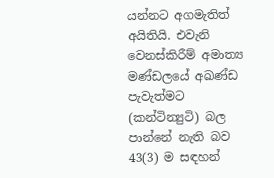යන්නට අගමැතිත් අයිතියි. එවැනි වෙනස්කිරීම් අමාත්‍ය මණ්ඩලයේ අඛණ්ඩ පැවැත්මට (කන්ටින්‍යුටි) බල පාන්නේ නැති බව 43(3) ම සඳහන්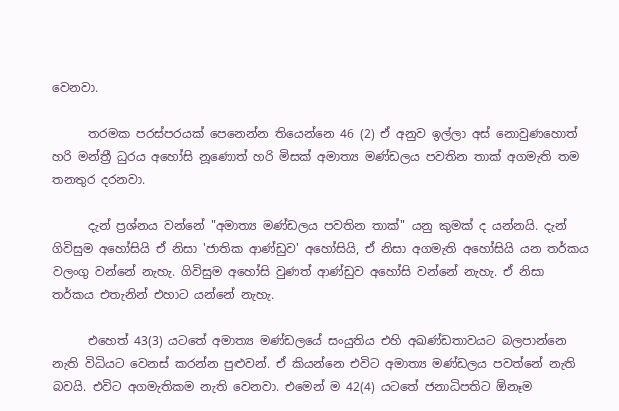වෙනවා.

      තරමක පරස්පරයක් පෙනෙන්න තියෙන්නෙ 46 (2) ඒ අනුව ඉල්ලා අස් නොවුණහොත් හරි මන්ත්‍රී ධුරය අහෝසි නූණොත් හරි මිසක් අමාත්‍ය මණ්ඩලය පවතින තාක් අගමැති තම තනතුර දරනවා.

      දැන් ප්‍රශ්නය වන්නේ "අමාත්‍ය මණ්ඩලය පවතින තාක්" යනු කුමක් ද යන්නයි. දැන් ගිවිසුම අහෝසියි ඒ නිසා 'ජාතික ආණ්ඩුව' අහෝසියි, ඒ නිසා අගමැති අහෝසියි යන තර්කය වලංගු වන්නේ නැහැ. ගිවිසුම අහෝසි වුණත් ආණ්ඩුව අහෝසි වන්නේ නැහැ. ඒ නිසා තර්කය එතැනින් එහාට යන්නේ නැහැ.

      එහෙත් 43(3) යටතේ අමාත්‍ය මණ්ඩලයේ සංයුතිය එහි අඛණ්ඩතාවයට බලපාන්නෙ නැති විධියට වෙනස් කරන්න පුළුවන්. ඒ කියන්නෙ එවිට අමාත්‍ය මණ්ඩලය පවත්නේ නැති බවයි. එවිට අගමැතිකම නැති වෙනවා. එමෙන් ම 42(4) යටතේ ජනාධිපතිට ඕනෑම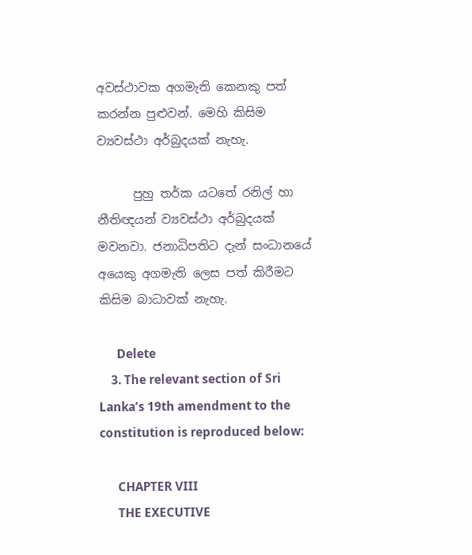අවස්ථාවක අගමැති කෙනකු පත් කරන්න පුළුවන්. මෙහි කිසිම ව්‍යවස්ථා අර්බුදයක් නැහැ.

      පුහු තර්ක යටතේ රනිල් හා නීතිඥයන් ව්‍යවස්ථා අර්බුදයක් මවනවා. ජනාධිපතිට දැන් සංධානයේ අයෙකු අගමැති ලෙස පත් කිරීමට කිසිම බාධාවක් නැහැ.

      Delete
    3. The relevant section of Sri Lanka’s 19th amendment to the constitution is reproduced below:

      CHAPTER VIII
      THE EXECUTIVE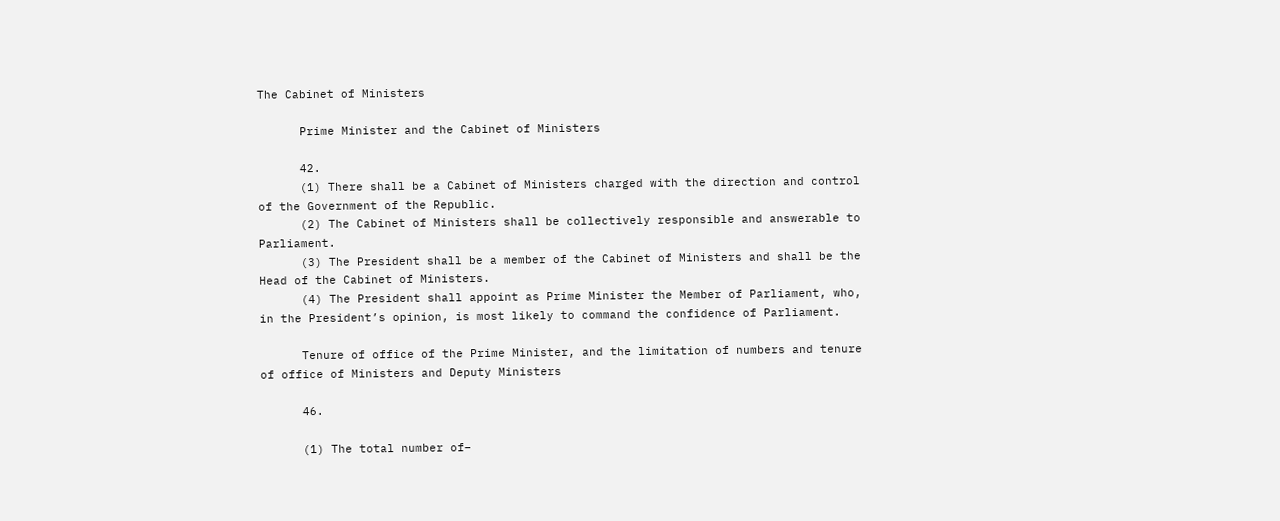The Cabinet of Ministers

      Prime Minister and the Cabinet of Ministers

      42.
      (1) There shall be a Cabinet of Ministers charged with the direction and control of the Government of the Republic.
      (2) The Cabinet of Ministers shall be collectively responsible and answerable to Parliament.
      (3) The President shall be a member of the Cabinet of Ministers and shall be the Head of the Cabinet of Ministers.
      (4) The President shall appoint as Prime Minister the Member of Parliament, who, in the President’s opinion, is most likely to command the confidence of Parliament.

      Tenure of office of the Prime Minister, and the limitation of numbers and tenure of office of Ministers and Deputy Ministers

      46.

      (1) The total number of–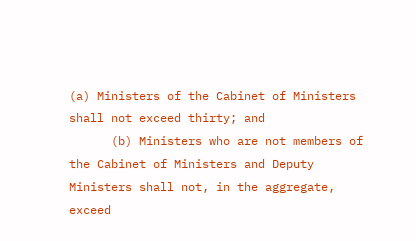(a) Ministers of the Cabinet of Ministers shall not exceed thirty; and
      (b) Ministers who are not members of the Cabinet of Ministers and Deputy Ministers shall not, in the aggregate, exceed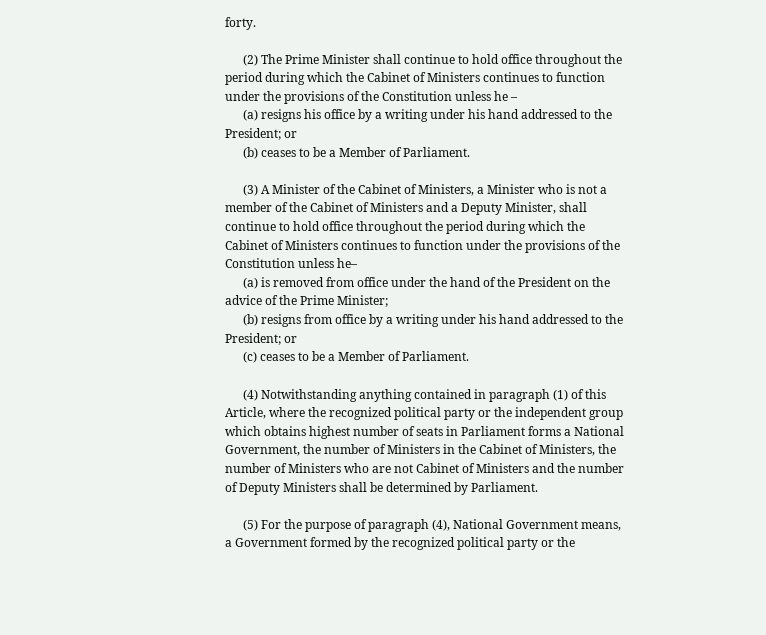forty.

      (2) The Prime Minister shall continue to hold office throughout the period during which the Cabinet of Ministers continues to function under the provisions of the Constitution unless he –
      (a) resigns his office by a writing under his hand addressed to the President; or
      (b) ceases to be a Member of Parliament.

      (3) A Minister of the Cabinet of Ministers, a Minister who is not a member of the Cabinet of Ministers and a Deputy Minister, shall continue to hold office throughout the period during which the Cabinet of Ministers continues to function under the provisions of the Constitution unless he–
      (a) is removed from office under the hand of the President on the advice of the Prime Minister;
      (b) resigns from office by a writing under his hand addressed to the President; or
      (c) ceases to be a Member of Parliament.

      (4) Notwithstanding anything contained in paragraph (1) of this Article, where the recognized political party or the independent group which obtains highest number of seats in Parliament forms a National Government, the number of Ministers in the Cabinet of Ministers, the number of Ministers who are not Cabinet of Ministers and the number of Deputy Ministers shall be determined by Parliament.

      (5) For the purpose of paragraph (4), National Government means, a Government formed by the recognized political party or the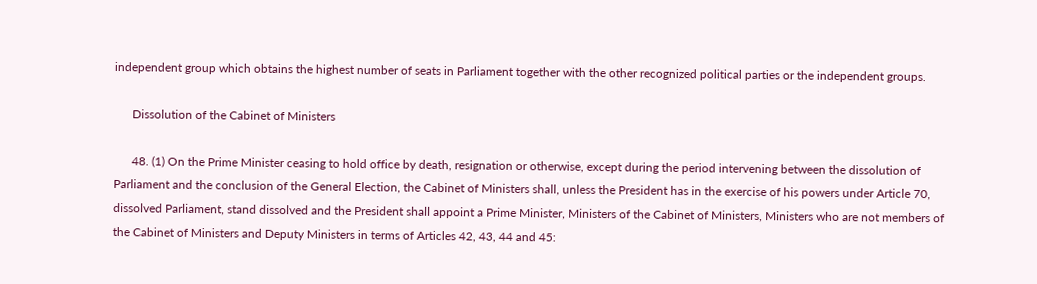independent group which obtains the highest number of seats in Parliament together with the other recognized political parties or the independent groups.

      Dissolution of the Cabinet of Ministers

      48. (1) On the Prime Minister ceasing to hold office by death, resignation or otherwise, except during the period intervening between the dissolution of Parliament and the conclusion of the General Election, the Cabinet of Ministers shall, unless the President has in the exercise of his powers under Article 70, dissolved Parliament, stand dissolved and the President shall appoint a Prime Minister, Ministers of the Cabinet of Ministers, Ministers who are not members of the Cabinet of Ministers and Deputy Ministers in terms of Articles 42, 43, 44 and 45: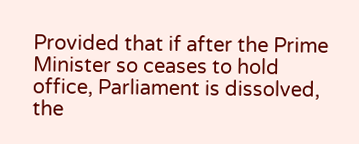Provided that if after the Prime Minister so ceases to hold office, Parliament is dissolved, the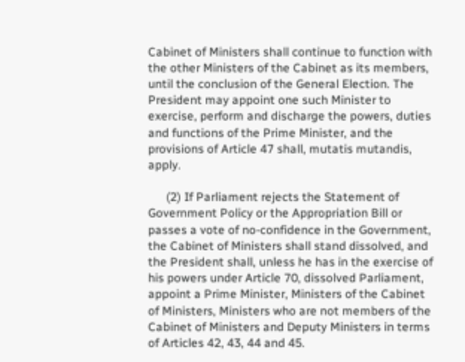Cabinet of Ministers shall continue to function with the other Ministers of the Cabinet as its members, until the conclusion of the General Election. The President may appoint one such Minister to exercise, perform and discharge the powers, duties and functions of the Prime Minister, and the provisions of Article 47 shall, mutatis mutandis, apply.

      (2) If Parliament rejects the Statement of Government Policy or the Appropriation Bill or passes a vote of no-confidence in the Government, the Cabinet of Ministers shall stand dissolved, and the President shall, unless he has in the exercise of his powers under Article 70, dissolved Parliament, appoint a Prime Minister, Ministers of the Cabinet of Ministers, Ministers who are not members of the Cabinet of Ministers and Deputy Ministers in terms of Articles 42, 43, 44 and 45.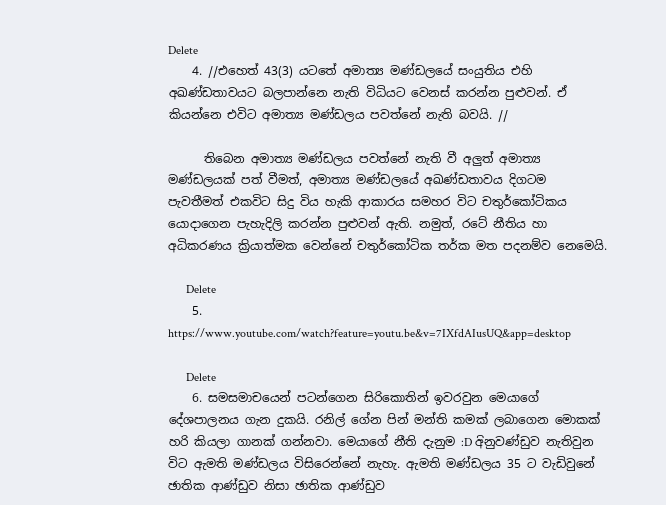Delete
    4. //එහෙත් 43(3) යටතේ අමාත්‍ය මණ්ඩලයේ සංයුතිය එහි අඛණ්ඩතාවයට බලපාන්නෙ නැති විධියට වෙනස් කරන්න පුළුවන්. ඒ කියන්නෙ එවිට අමාත්‍ය මණ්ඩලය පවත්නේ නැති බවයි. //

      තිබෙන අමාත්‍ය මණ්ඩලය පවත්නේ නැති වී අලුත් අමාත්‍ය මණ්ඩලයක් පත් වීමත්, අමාත්‍ය මණ්ඩලයේ අඛණ්ඩතාවය දිගටම පැවතීමත් එකවිට සිදු විය හැකි ආකාරය සමහර විට චතුර්කෝටිකය යොදාගෙන පැහැදිලි කරන්න පුළුවන් ඇති. නමුත්, රටේ නීතිය හා අධිකරණය ක්‍රියාත්මක වෙන්නේ චතුර්කෝටික තර්ක මත පදනම්ව නෙමෙයි.

      Delete
    5. https://www.youtube.com/watch?feature=youtu.be&v=7IXfdAIusUQ&app=desktop

      Delete
    6. සමසමාචයෙන් පටන්ගෙන සිරිකොතින් ඉවරවුන මෙයාගේ දේශපාලනය ගැන දුකයි. රනිල් ගේන පින් මන්ති කමක් ලබාගෙන මොකක් හරි කියලා ගානක් ගන්නවා. මෙයාගේ නීති දැනුම :D අිනුවණ්ඩුව නැතිවුන විට ඇමති මණ්ඩලය විසිරෙන්නේ නැහැ. ඇමති මණ්ඩලය 35 ට වැඩිවුනේ ඡාතික ආණ්ඩුව නිසා ඡාතික ආණ්ඩුව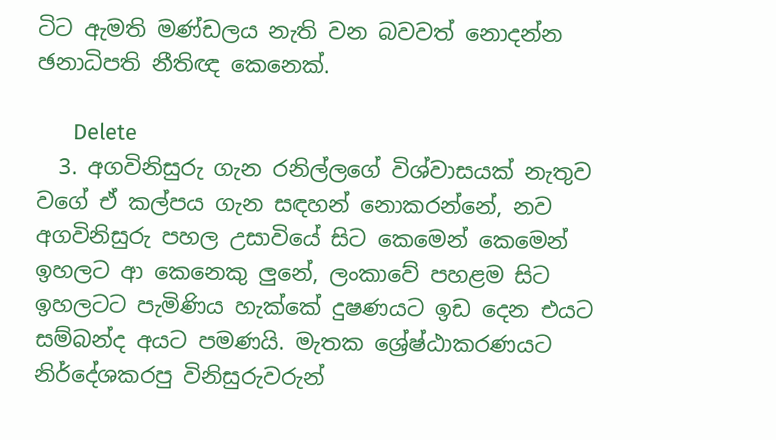ටිට ඇමති මණ්ඩලය නැති වන බවවත් නොදන්න ඡනාධිපති නීතිඥ කෙනෙක්.

      Delete
  3. අගවිනිසුරු ගැන රනිල්ලගේ විශ්වාසයක් නැතුව වගේ ඒ කල්පය ගැන සඳහන් නොකරන්නේ, නව අගවිනිසුරු පහල උසාවියේ සිට කෙමෙන් කෙමෙන් ඉහලට ආ කෙනෙකු ලුනේ, ලංකාවේ පහළම සිට ඉහලටට පැමිණිය හැක්කේ දුෂණයට ඉඩ දෙන එයට සම්බන්ද අයට පමණයි. මැතක ශ්‍රේෂ්ඨාකරණයට නිර්දේශකරපු විනිසුරුවරුන්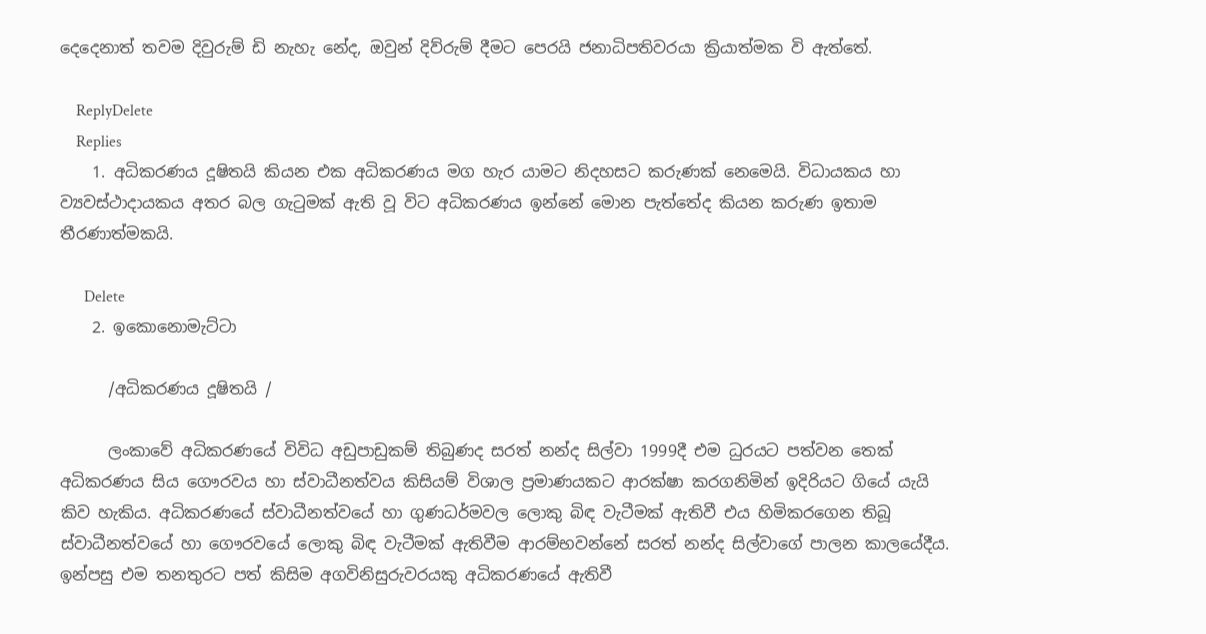දෙදෙනාත් තවම දිවුරුම් ඩි නැහැ නේද, ඔවුන් දිව්රුම් දීමට පෙරයි ජනාධිපතිවරයා ක්‍රියාත්මක වි ඇත්තේ.

    ReplyDelete
    Replies
    1. අධිකරණය දූෂිතයි කියන එක අධිකරණය මග හැර යාමට නිදහසට කරුණක් නෙමෙයි. විධායකය හා ව්‍යවස්ථාදායකය අතර බල ගැටුමක් ඇති වූ විට අධිකරණය ඉන්නේ මොන පැත්තේද කියන කරුණ ඉතාම තීරණාත්මකයි.

      Delete
    2. ඉකොනොමැට්ටා

      /අධිකරණය දූෂිතයි /

      ලංකාවේ අධිකරණයේ විවිධ අඩුපාඩුකම් තිබුණද සරත් නන්ද සිල්වා 1999දී එම ධුරයට පත්වන තෙක් අධිකරණය සිය ගෞරවය හා ස්වාධීනත්වය කිසියම් විශාල ප්‍රමාණයකට ආරක්ෂා කරගනිමින් ඉදිරියට ගියේ යැයි කිව හැකිය. අධිකරණයේ ස්වාධීනත්වයේ හා ගුණධර්මවල ලොකු බිඳ වැටීමක් ඇතිවී එය හිමිකරගෙන තිබූ ස්වාධීනත්වයේ හා ගෞරවයේ ලොකු බිඳ වැටීමක් ඇතිවීම ආරම්භවන්නේ සරත් නන්ද සිල්වාගේ පාලන කාලයේදීය. ඉන්පසු එම තනතුරට පත් කිසිම අගවිනිසුරුවරයකු අධිකරණයේ ඇතිවී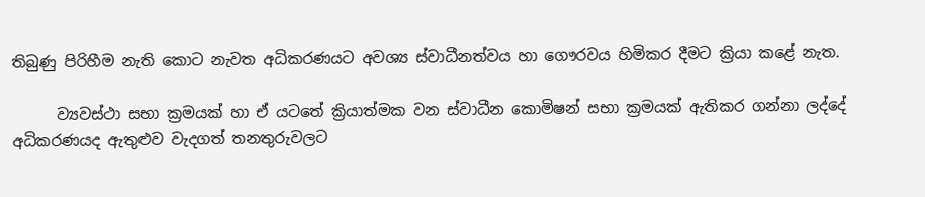තිබුණු පිරිහීම නැති කොට නැවත අධිකරණයට අවශ්‍ය ස්වාධීනත්වය හා ගෞරවය හිමිකර දීමට ක්‍රියා කළේ නැත.

      ව්‍යවස්ථා සභා ක්‍රමයක් හා ඒ යටතේ ක්‍රියාත්මක වන ස්වාධීන කොමිෂන් සභා ක්‍රමයක් ඇතිකර ගන්නා ලද්දේ අධිකරණයද ඇතුළුව වැදගත් තනතුරුවලට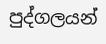පුද්ගලයන්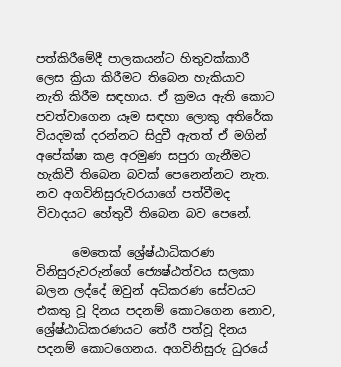පත්කිරීමේදී පාලකයන්ට හිතුවක්කාරී ලෙස ක්‍රියා කිරීමට තිබෙන හැකියාව නැති කිරීම සඳහාය. ඒ ක්‍රමය ඇති කොට පවත්වාගෙන යෑම සඳහා ලොකු අතිරේක වියදමක් දරන්නට සිදුවී ඇතත් ඒ මගින් අපේක්ෂා කළ අරමුණ සපුරා ගැනීමට හැකිවී තිබෙන බවක් පෙනෙන්නට නැත. නව අගවිනිසුරුවරයාගේ පත්වීමද විවාදයට හේතුවී තිබෙන බව පෙනේ.

      මෙතෙක් ශ්‍රේෂ්ඨාධිකරණ විනිසුරුවරුන්ගේ ජ්‍යෙෂ්ඨත්වය සලකා බලන ලද්දේ ඔවුන් අධිකරණ සේවයට එකතු වූ දිනය පදනම් කොටගෙන නොව, ශ්‍රේෂ්ඨාධිකරණයට තේරී පත්වූ දිනය පදනම් කොටගෙනය. අගවිනිසුරු ධුරයේ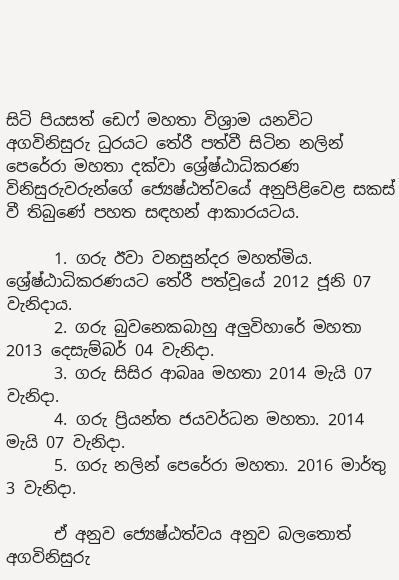සිටි පියසත් ඩෙෆ් මහතා විශ්‍රාම යනවිට අගවිනිසුරු ධුරයට තේරී පත්වී සිටින නලින් පෙරේරා මහතා දක්වා ශ්‍රේෂ්ඨාධිකරණ විනිසුරුවරුන්ගේ ජ්‍යෙෂ්ඨත්වයේ අනුපිළිවෙළ සකස් වී තිබුණේ පහත සඳහන් ආකාරයටය.

      1. ගරු ඊවා වනසුන්දර මහත්මිය. ශ්‍රේෂ්ඨාධිකරණයට තේරී පත්වූයේ 2012 ජූනි 07 වැනිදාය.
      2. ගරු බුවනෙකබාහු අලුවිහාරේ මහතා 2013 දෙසැම්බර් 04 වැනිදා.
      3. ගරු සිසිර ආබෲ මහතා 2014 මැයි 07 වැනිදා.
      4. ගරු ප්‍රියන්ත ජයවර්ධන මහතා. 2014 මැයි 07 වැනිදා.
      5. ගරු නලින් පෙරේරා මහතා. 2016 මාර්තු 3 වැනිදා.

      ඒ අනුව ජ්‍යෙෂ්ඨත්වය අනුව බලතොත් අගවිනිසුරු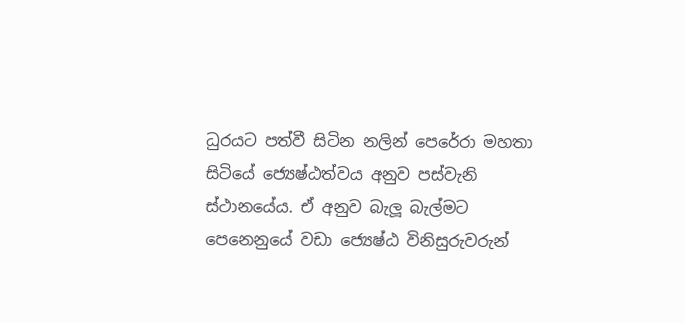ධුරයට පත්වී සිටින නලින් පෙරේරා මහතා සිටියේ ජ්‍යෙෂ්ඨත්වය අනුව පස්වැනි ස්ථානයේය. ඒ අනුව බැලූ බැල්මට පෙනෙනුයේ වඩා ජ්‍යෙෂ්ඨ විනිසුරුවරුන්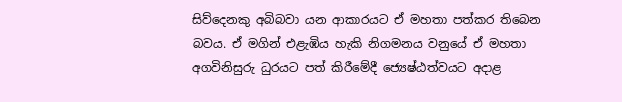සිව්දෙනකු අබිබවා යන ආකාරයට ඒ මහතා පත්කර තිබෙන බවය. ඒ මගින් එළැඹිය හැකි නිගමනය වනුයේ ඒ මහතා අගවිනිසුරු ධුරයට පත් කිරීමේදී ජ්‍යෙෂ්ඨත්වයට අදාළ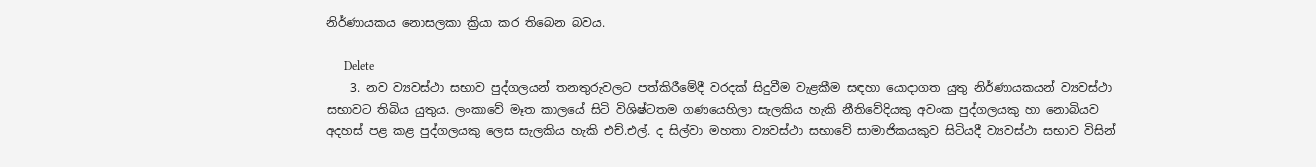නිර්ණායකය නොසලකා ක්‍රියා කර තිබෙන බවය.

      Delete
    3. නව ව්‍යවස්ථා සභාව පුද්ගලයන් තනතුරුවලට පත්කිරීමේදී වරදක් සිදුවීම වැළකීම සඳහා යොදාගත යුතු නිර්ණායකයන් ව්‍යවස්ථා සභාවට තිබිය යුතුය. ලංකාවේ මෑත කාලයේ සිටි විශිෂ්ටතම ගණයෙහිලා සැලකිය හැකි නීතිවේදියකු අවංක පුද්ගලයකු හා නොබියව අදහස් පළ කළ පුද්ගලයකු ලෙස සැලකිය හැකි එච්.එල්. ද සිල්වා මහතා ව්‍යවස්ථා සභාවේ සාමාජිකයකුව සිටියදී ව්‍යවස්ථා සභාව විසින්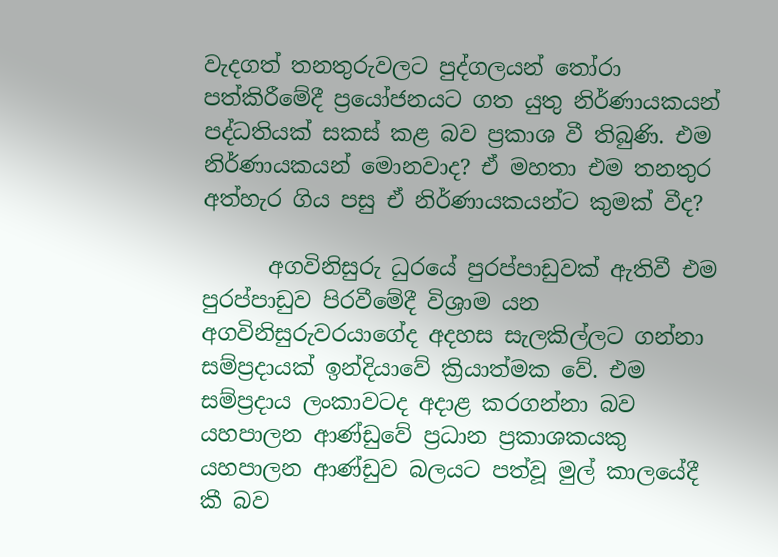වැදගත් තනතුරුවලට පුද්ගලයන් තෝරා පත්කිරීමේදී ප්‍රයෝජනයට ගත යුතු නිර්ණායකයන් පද්ධතියක් සකස් කළ බව ප්‍රකාශ වී තිබුණි. එම නිර්ණායකයන් මොනවාද? ඒ මහතා එම තනතුර අත්හැර ගිය පසු ඒ නිර්ණායකයන්ට කුමක් වීද?

      අගවිනිසුරු ධුරයේ පුරප්පාඩුවක් ඇතිවී එම පුරප්පාඩුව පිරවීමේදී විශ්‍රාම යන අගවිනිසුරුවරයාගේද අදහස සැලකිල්ලට ගන්නා සම්ප්‍රදායක් ඉන්දියාවේ ක්‍රියාත්මක වේ. එම සම්ප්‍රදාය ලංකාවටද අදාළ කරගන්නා බව යහපාලන ආණ්ඩුවේ ප්‍රධාන ප්‍රකාශකයකු යහපාලන ආණ්ඩුව බලයට පත්වූ මුල් කාලයේදී කී බව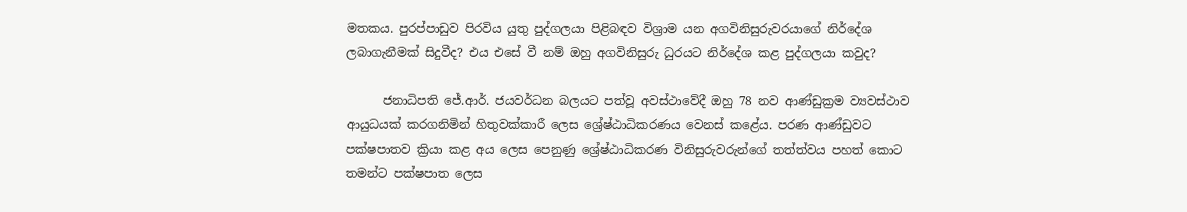මතකය. පුරප්පාඩුව පිරවිය යුතු පුද්ගලයා පිළිබඳව විශ්‍රාම යන අගවිනිසුරුවරයාගේ නිර්දේශ ලබාගැනීමක් සිදුවීද? එය එසේ වී නම් ඔහු අගවිනිසුරු ධුරයට නිර්දේශ කළ පුද්ගලයා කවුද?

      ජනාධිපති ජේ.ආර්. ජයවර්ධන බලයට පත්වූ අවස්ථාවේදී ඔහු 78 නව ආණ්ඩුක්‍රම ව්‍යවස්ථාව ආයුධයක් කරගනිමින් හිතුවක්කාරී ලෙස ශ්‍රේෂ්ඨාධිකරණය වෙනස් කළේය. පරණ ආණ්ඩුවට පක්ෂපාතව ක්‍රියා කළ අය ලෙස පෙනුණු ශ්‍රේෂ්ඨාධිකරණ විනිසුරුවරුන්ගේ තත්ත්වය පහත් කොට තමන්ට පක්ෂපාත ලෙස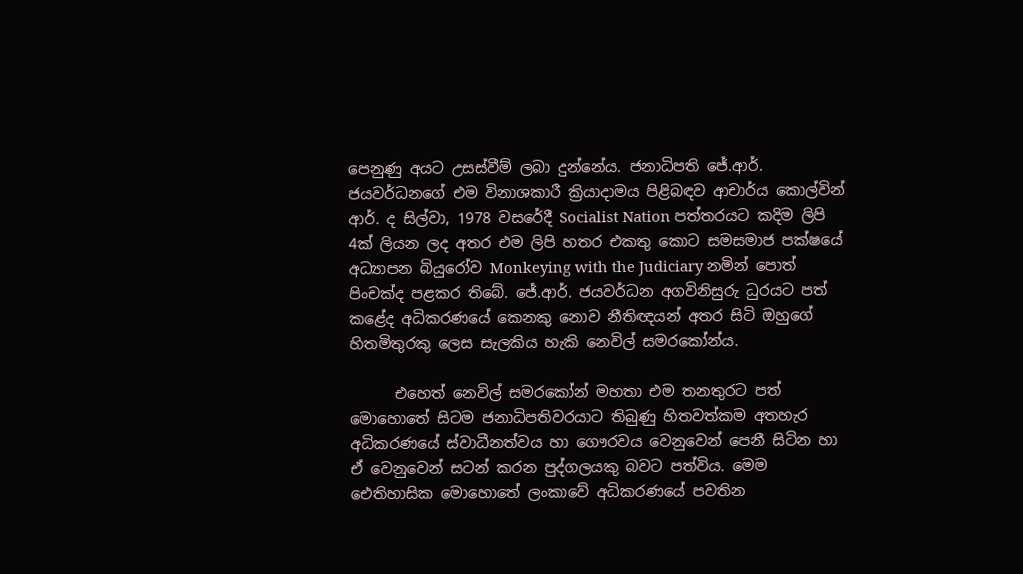පෙනුණු අයට උසස්වීම් ලබා දුන්නේය. ජනාධිපති ජේ.ආර්. ජයවර්ධනගේ එම විනාශකාරී ක්‍රියාදාමය පිළිබඳව ආචාර්ය කොල්වින් ආර්. ද සිල්වා, 1978 වසරේදී Socialist Nation පත්තරයට කදිම ලිපි 4ක් ලියන ලද අතර එම ලිපි හතර එකතු කොට සමසමාජ පක්ෂයේ අධ්‍යාපන බියුරෝව Monkeying with the Judiciary නමින් පොත් පිංචක්ද පළකර තිබේ. ජේ.ආර්. ජයවර්ධන අගවිනිසුරු ධුරයට පත් කළේද අධිකරණයේ කෙනකු නොව නීතිඥයන් අතර සිටි ඔහුගේ හිතමිතුරකු ලෙස සැලකිය හැකි නෙවිල් සමරකෝන්ය.

      එහෙත් නෙවිල් සමරකෝන් මහතා එම තනතුරට පත් මොහොතේ සිටම ජනාධිපතිවරයාට තිබුණු හිතවත්කම අතහැර අධිකරණයේ ස්වාධීනත්වය හා ගෞරවය වෙනුවෙන් පෙනී සිටින හා ඒ වෙනුවෙන් සටන් කරන පුද්ගලයකු බවට පත්විය. මෙම ඓතිහාසික මොහොතේ ලංකාවේ අධිකරණයේ පවතින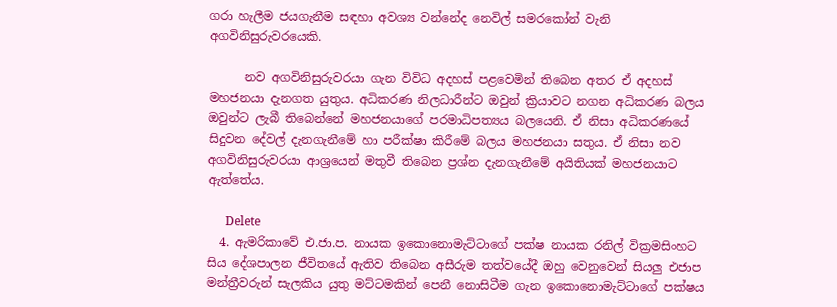ගරා හැලීම ජයගැනීම සඳහා අවශ්‍ය වන්නේද නෙවිල් සමරකෝන් වැනි අගවිනිසුරුවරයෙකි.

      නව අගවිනිසුරුවරයා ගැන විවිධ අදහස් පළවෙමින් තිබෙන අතර ඒ අදහස් මහජනයා දැනගත යුතුය. අධිකරණ නිලධාරීන්ට ඔවුන් ක්‍රියාවට නගන අධිකරණ බලය ඔවුන්ට ලැබී තිබෙන්නේ මහජනයාගේ පරමාධිපත්‍යය බලයෙනි. ඒ නිසා අධිකරණයේ සිදුවන දේවල් දැනගැනීමේ හා පරීක්ෂා කිරීමේ බලය මහජනයා සතුය. ඒ නිසා නව අගවිනිසුරුවරයා ආශ්‍රයෙන් මතුවී තිබෙන ප්‍රශ්න දැනගැනීමේ අයිතියක් මහජනයාට ඇත්තේය.

      Delete
  4. ඇමරිකාවේ එ.ජා.ප. නායක ඉකොනොමැට්ටාගේ පක්ෂ නායක රනිල් වික්‍රමසිංහට සිය දේශපාලන ජීවිතයේ ඇතිව තිබෙන අසීරුම තත්වයේදී ඔහු වෙනුවෙන් සියලු එජාප මන්ත්‍රීවරුන් සැලකිය යුතු මට්ටමකින් පෙනී නොසිටීම ගැන ඉකොනොමැට්ටාගේ පක්ෂය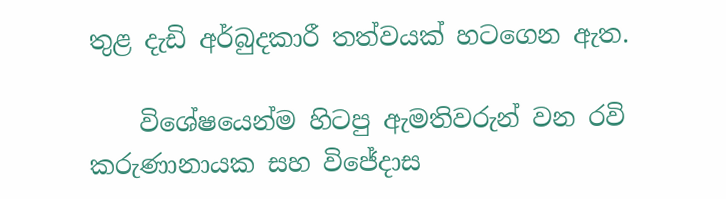තුළ දැඩි අර්බුදකාරී තත්වයක් හටගෙන ඇත.

    විශේෂයෙන්ම හිටපු ඇමතිවරුන් වන රවි කරුණානායක සහ විජේදාස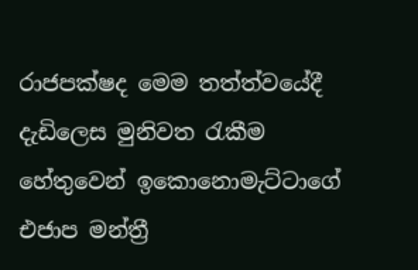රාජපක්ෂද මෙම තත්ත්වයේදී දැඩිලෙස මුනිවත රැකීම හේතුවෙන් ඉකොනොමැට්ටාගේ එජාප මන්ත්‍රී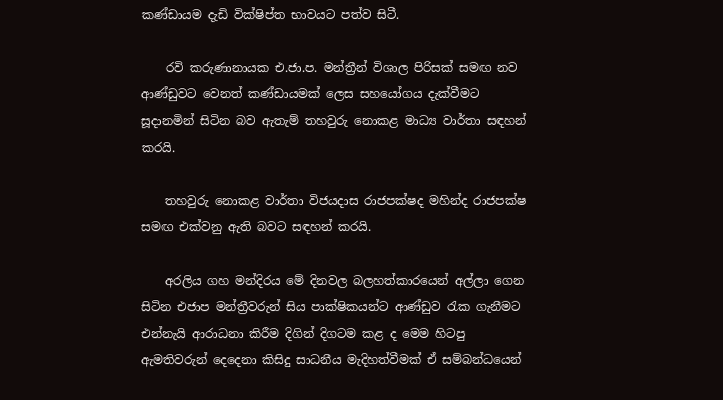කණ්ඩායම දැඩි වික්ෂිප්ත භාවයට පත්ව සිටී.

    රවි කරුණානායක එ.ජා.ප. මන්ත්‍රීන් විශාල පිරිසක් සමඟ නව ආණ්ඩුවට වෙනත් කණ්ඩායමක් ලෙස සහයෝගය දැක්වීමට සූදානමින් සිටින බව ඇතැම් තහවුරු නොකළ මාධ්‍ය වාර්තා සඳහන් කරයි.

    තහවුරු නොකළ වාර්තා විජයදාස රාජපක්ෂද මහින්ද රාජපක්ෂ සමඟ එක්වනු ඇති බවට සඳහන් කරයි.

    අරලිය ගහ මන්දිරය මේ දිනවල බලහත්කාරයෙන් අල්ලා ගෙන සිටින එජාප මන්ත්‍රීවරුන් සිය පාක්ෂිකයන්ට ආණ්ඩුව රැක ගැනීමට එන්නැයි ආරාධනා කිරීම දිගින් දිගටම කළ ද මෙම හිටපු ඇමතිවරුන් දෙදෙනා කිසිදු සාධනීය මැදිහත්වීමක් ඒ සම්බන්ධයෙන්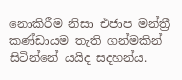නොකිරීම නිසා එජාප මන්ත්‍රී කණ්ඩායම තැති ගන්මකින් සිටින්නේ යයිද සදහන්ය.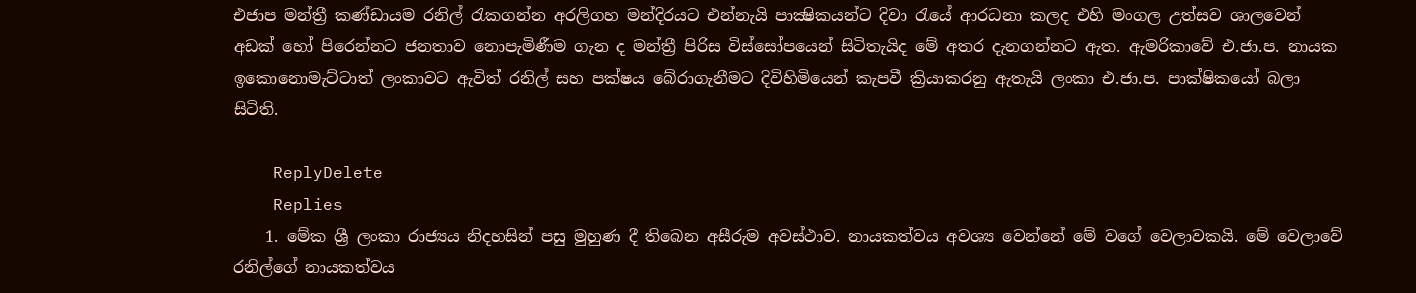එජාප මන්ත්‍රී කණ්ඩායම රනිල් රැකගන්න අරලිගහ මන්දිරයට එන්නැයි පාක්‍ෂිකයන්ට දිවා රැයේ ආරධනා කලද එහි මංගල උත්සව ශාලවෙන් අඩක් හෝ පිරෙන්නට ජනතාව නොපැමිණීම ගැන ද මන්ත්‍රී පිරිස විස්සෝපයෙන් සිටිතැයිද මේ අතර දැනගන්නට ඇත. ඇමරිකාවේ එ.ජා.ප. නායක ඉකොනොමැට්ටාත් ලංකාවට ඇවිත් රනිල් සහ පක්ෂය බේරාගැනීමට දිවිහිමියෙන් කැපවී ක්‍රියාකරනු ඇතැයි ලංකා එ.ජා.ප. පාක්ෂිකයෝ බලා සිටිති.

    ReplyDelete
    Replies
    1. මේක ශ්‍රී ලංකා රාජ්‍යය නිදහසින් පසු මුහුණ දී තිබෙන අසීරුම අවස්ථාව. නායකත්වය අවශ්‍ය වෙන්නේ මේ වගේ වෙලාවකයි. මේ වෙලාවේ රනිල්ගේ නායකත්වය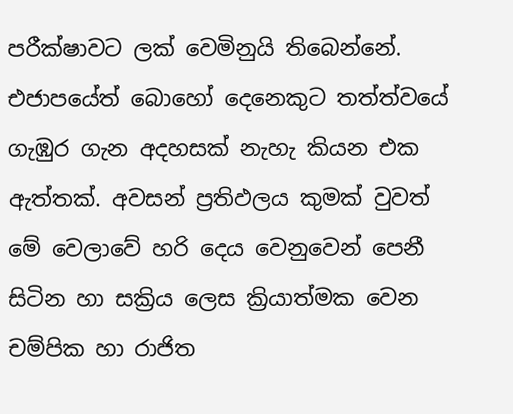පරීක්ෂාවට ලක් වෙමිනුයි තිබෙන්නේ. එජාපයේත් බොහෝ දෙනෙකුට තත්ත්වයේ ගැඹුර ගැන අදහසක් නැහැ කියන එක ඇත්තක්. අවසන් ප්‍රතිඵලය කුමක් වුවත් මේ වෙලාවේ හරි දෙය වෙනුවෙන් පෙනී සිටින හා සක්‍රිය ලෙස ක්‍රියාත්මක වෙන චම්පික හා රාජිත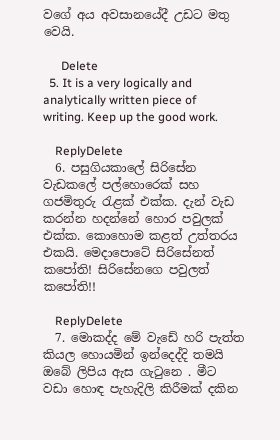වගේ අය අවසානයේදී උඩට මතු වෙයි.

      Delete
  5. It is a very logically and analytically written piece of writing. Keep up the good work.

    ReplyDelete
  6. පසුගියකාලේ සිරිසේන වැඩකලේ පල්හොරෙක් සහ ගජමිතුරු රැළක් එක්ක. දැන් වැඩ කරන්න හදන්නේ හොර පවුලක් එක්ක. කොහොම කළත් උත්තරය එකයි. මෙදාපොටේ සිරිසේනත් කපෝති! සිරිසේනගෙ පවුලත් කපෝති!!

    ReplyDelete
  7. මොකද්ද මේ වැඩේ හරි පැත්ත කියල හොයමින් ඉන්දෙද්දි තමයි ඔබේ ලිපිය ඇස ගැටුනෙ . මීට වඩා හොඳ පැහැදිලි කිරීමක් දකින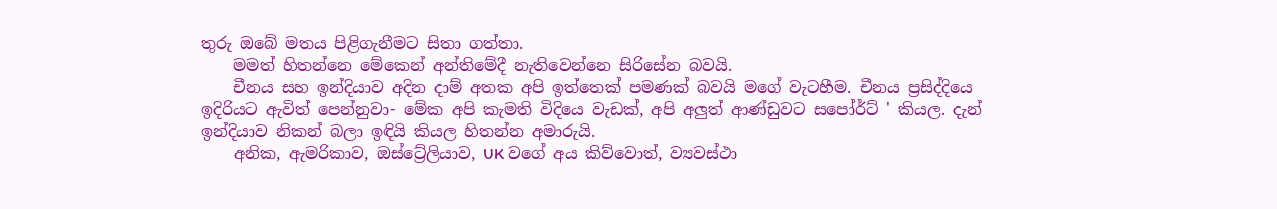තුරු ඔබේ මතය පිළිගැනීමට සිතා ගත්තා.
    මමත් හිතන්නෙ මේකෙන් අන්තිමේදී නැතිවෙන්නෙ සිරිසේන බවයි.
    චීනය සහ ඉන්දියාව අදින දාම් අතක අපි ඉත්තෙක් පමණක් බවයි මගේ වැටහීම. චීනය ප්‍රසිද්දියෙ ඉදිරියට ඇවිත් පෙන්නුවා- මේක අපි කැමති විදියෙ වැඩක්, අපි අලුත් ආණ්ඩුවට සපෝර්ට් ' කියල. දැන් ඉන්දියාව නිකන් බලා ඉඳියි කියල හිතන්න අමාරුයි.
    අනික, ඇමරිකාව, ඔස්ට්‍රේලියාව, UK වගේ අය කිව්වොත්, ව්‍යවස්ථා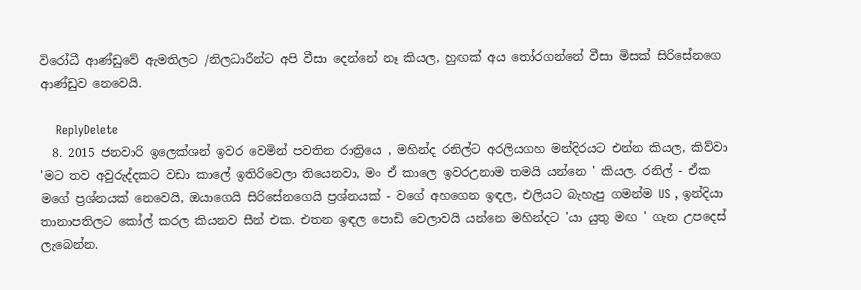විරෝධී ආණ්ඩුවේ ඇමතිලට /නිලධාරීන්ට අපි වීසා දෙන්නේ නෑ කියල, හුඟක් අය තෝරගන්නේ වීසා මිසක් සිරිසේනගෙ ආණ්ඩුව නෙවෙයි.

    ReplyDelete
  8. 2015 ජනවාරි ඉලෙක්ශන් ඉවර වෙමින් පවතින රාත්‍රියෙ , මහින්ද රනිල්ට අරලියගහ මන්දිරයට එන්න කියල, කිව්වා 'මට තව අවුරුද්දකට වඩා කාලේ ඉතිරිවෙලා තියෙනවා, මං ඒ කාලෙ ඉවරඋනාම තමයි යන්නෙ ' කියල. රනිල් - ඒක මගේ ප්‍රශ්නයක් නෙවෙයි, ඔයාගෙයි සිරිසේනගෙයි ප්‍රශ්නයක් - වගේ අහගෙන ඉඳල, එලියට බැහැපු ගමන්ම US , ඉන්දියා තානාපතිලට කෝල් කරල කියනව සීන් එක. එතන ඉඳල පොඩි වෙලාවයි යන්නෙ මහින්දට 'යා යුතු මඟ ' ගැන උපදෙස් ලැබෙන්න.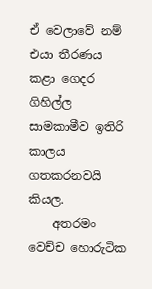ඒ වෙලාවේ නම් එයා තීරණය කළා ගෙදර ගිහිල්ල සාමකාමීව ඉතිරි කාලය ගතකරනවයි කියල.
    අතරමං වෙච්ච හොරුටික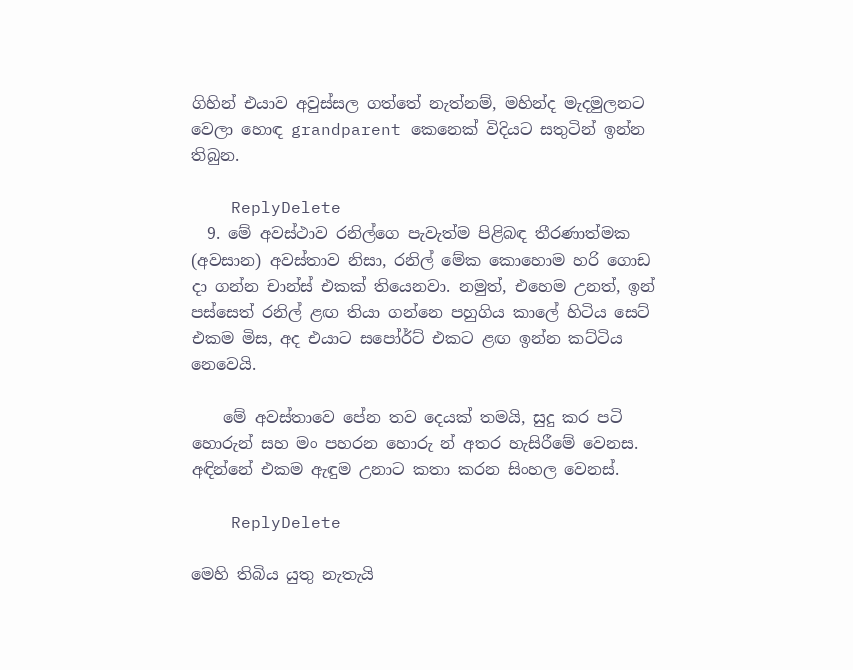ගිහින් එයාව අවුස්සල ගත්තේ නැත්නම්, මහින්ද මැදමුලනට වෙලා හොඳ grandparent කෙනෙක් විදියට සතුටින් ඉන්න තිබුන.

    ReplyDelete
  9. මේ අවස්ථාව රනිල්ගෙ පැවැත්ම පිළිබඳ තීරණාත්මක (අවසාන) අවස්තාව නිසා, රනිල් මේක කොහොම හරි ගොඩ දා ගන්න චාන්ස් එකක් තියෙනවා. නමුත්, එහෙම උනත්, ඉන් පස්සෙත් රනිල් ළඟ තියා ගන්නෙ පහුගිය කාලේ හිටිය සෙට් එකම මිස, අද එයාට සපෝර්ට් එකට ළඟ ඉන්න කට්ටිය නෙවෙයි.

    මේ අවස්තාවෙ පේන තව දෙයක් තමයි, සුදු කර පටි හොරුන් සහ මං පහරන හොරු න් අතර හැසිරීමේ වෙනස. අඳින්නේ එකම ඇඳුම උනාට කතා කරන සිංහල වෙනස්.

    ReplyDelete

මෙහි තිබිය යුතු නැතැයි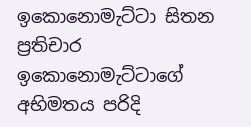ඉකොනොමැට්ටා සිතන ප්‍රතිචාර ඉකොනොමැට්ටාගේ අභිමතය පරිදි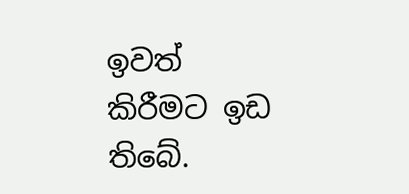ඉවත් කිරීමට ඉඩ තිබේ.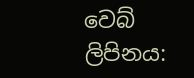වෙබ් ලිපිනය: